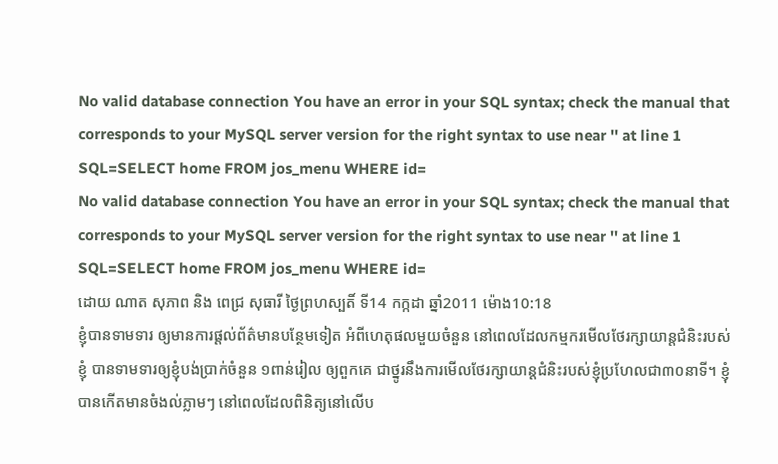No valid database connection You have an error in your SQL syntax; check the manual that corresponds to your MySQL server version for the right syntax to use near '' at line 1 SQL=SELECT home FROM jos_menu WHERE id=
No valid database connection You have an error in your SQL syntax; check the manual that corresponds to your MySQL server version for the right syntax to use near '' at line 1 SQL=SELECT home FROM jos_menu WHERE id=
ដោយ ណាត សុភាព និង ពេជ្រ សុធារី ថ្ងៃព្រហស្បតិ៍ ទី14 កក្កដា ឆ្នាំ2011 ម៉ោង10:18
ខ្ញុំបានទាមទារ ឲ្យមានការផ្តល់ព័ត៌មានបន្ថែមទៀត អំពីហេតុផលមួយចំនួន នៅពេលដែលកម្មករមើលថែរក្សាយាន្តជំនិះរបស់ខ្ញុំ បានទាមទារឲ្យខ្ញុំបង់ប្រាក់ចំនួន ១ពាន់រៀល ឲ្យពួកគេ ជាថ្នូរនឹងការមើលថែរក្សាយាន្តជំនិះរបស់ខ្ញុំប្រហែលជា៣០នាទី។ ខ្ញុំបានកើតមានចំងល់ភ្លាមៗ នៅពេលដែលពិនិត្យនៅលើប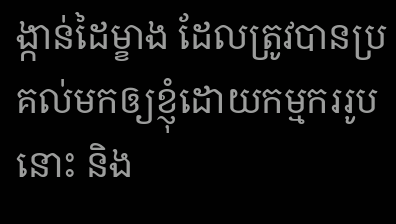ង្កាន់ដៃម្ខាង ដែលត្រូវបានប្រគល់មកឲ្យខ្ញុំដោយកម្មកររូបនោះ និង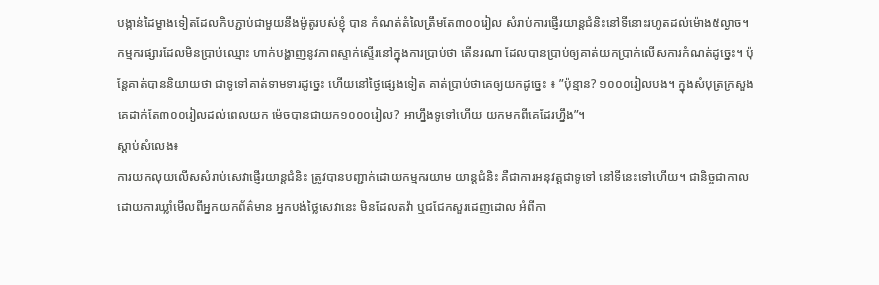បង្កាន់ដៃម្ខាងទៀតដែលកិបភ្ជាប់ជាមួយនឹងម៉ូតូរបស់ខ្ញុំ បាន កំណត់តំលៃត្រឹមតែ៣០០រៀល សំរាប់ការផ្ញើរយាន្តជំនិះនៅទីនោះរហូតដល់ម៉ោង៥ល្ងាច។
កម្មករផ្សារដែលមិនប្រាប់ឈ្មោះ ហាក់បង្ហាញនូវភាពស្ទាក់ស្ទើរនៅក្នុងការប្រាប់ថា តើនរណា ដែលបានប្រាប់ឲ្យគាត់យកប្រាក់លើសការកំណត់ដូច្នេះ។ ប៉ុន្តែគាត់បាននិយាយថា ជាទូទៅគាត់ទាមទារដូច្នេះ ហើយនៅថ្ងៃផ្សេងទៀត គាត់ប្រាប់ថាគេឲ្យយកដូច្នេះ ៖ ”ប៉ុន្មាន? ១០០០រៀលបង។ ក្នុងសំបុត្រក្រសួងគេដាក់តែ៣០០រៀលដល់ពេលយក ម៉េចបានជាយក១០០០រៀល? អាហ្នឹងទូទៅហើយ យកមកពីគេដែរហ្នឹង”។
ស្តាប់សំលេង៖
ការយកលុយលើសសំរាប់សេវាផ្ញើរយាន្តជំនិះ ត្រូវបានបញ្ជាក់ដោយកម្មករយាម យាន្តជំនិះ គឺជាការអនុវត្តជាទូទៅ នៅទីនេះទៅហើយ។ ជានិច្ចជាកាល ដោយការឃ្លាំមើលពីអ្នកយកព័ត៌មាន អ្នកបង់ថ្លៃសេវានេះ មិនដែលតវ៉ា ឬជជែកសួរដេញដោល អំពីកា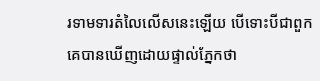រទាមទារតំលៃលើសនេះឡើយ បើទោះបីជាពួកគេបានឃើញដោយផ្ទាល់ភ្នែកថា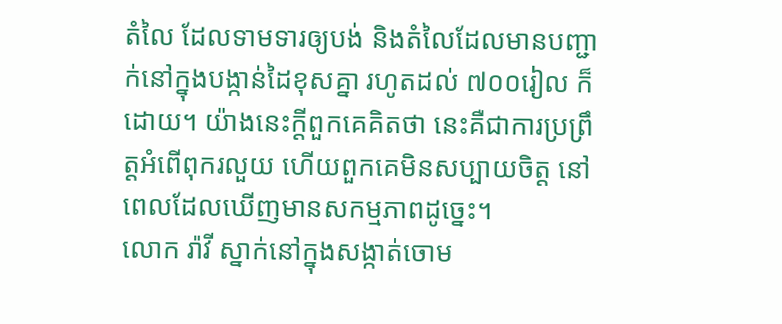តំលៃ ដែលទាមទារឲ្យបង់ និងតំលៃដែលមានបញ្ជាក់នៅក្នុងបង្កាន់ដៃខុសគ្នា រហូតដល់ ៧០០រៀល ក៏ដោយ។ យ៉ាងនេះក្តីពួកគេគិតថា នេះគឺជាការប្រព្រឹត្តអំពើពុករលួយ ហើយពួកគេមិនសប្បាយចិត្ត នៅពេលដែលឃើញមានសកម្មភាពដូច្នេះ។
លោក រ៉ាវី ស្នាក់នៅក្នុងសង្កាត់ចោម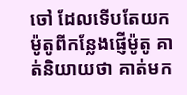ចៅ ដែលទើបតែយកម៉ូតូពីកន្លែងផ្ញើម៉ូតូ គាត់និយាយថា គាត់មក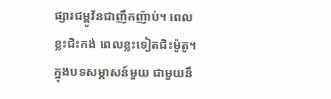ផ្សារជម្ពូវ័នជាញឹកញ៉ាប់។ ពេលខ្លះជិះកង់ ពេលខ្លះទៀតជិះម៉ូតូ។ ក្នុងបទសម្ភាសន៍មួយ ជាមួយនឹ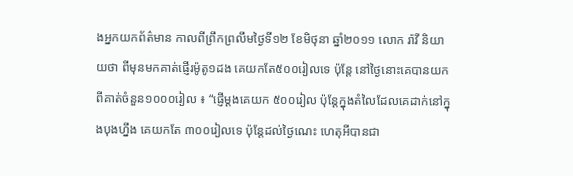ងអ្នកយកព័ត៌មាន កាលពីព្រឹកព្រលឹមថ្ងៃទី១២ ខែមិថុនា ឆ្នាំ២០១១ លោក រ៉ាវី និយាយថា ពីមុនមកគាត់ផ្ញើរម៉ូតូ១ដង គេយកតែ៥០០រៀលទេ ប៉ុន្តែ នៅថ្ងៃនោះគេបានយកពីគាត់ចំនួន១០០០រៀល ៖ “ផ្ញើម្តងគេយក ៥០០រៀល ប៉ុន្តែក្នុងតំលៃដែលគេដាក់នៅក្នុងបុងហ្នឹង គេយកតែ ៣០០រៀលទេ ប៉ុន្តែដល់ថ្ងៃណេះ ហេតុអីបានជា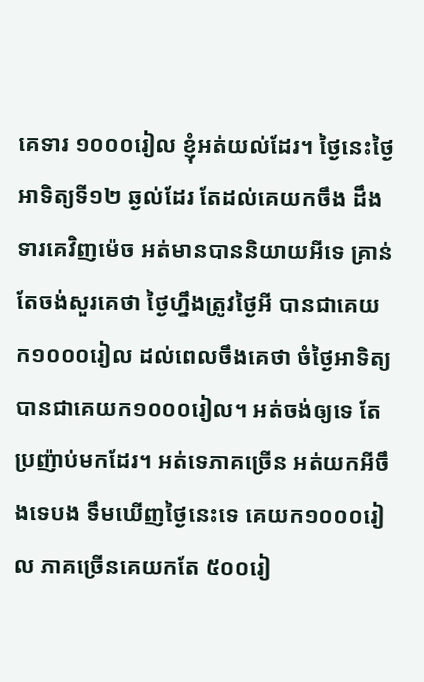គេទារ ១០០០រៀល ខ្ញុំអត់យល់ដែរ។ ថ្ងៃនេះថ្ងៃអាទិត្យទី១២ ឆ្ងល់ដែរ តែដល់គេយកចឹង ដឹងទារគេវិញម៉េច អត់មានបាននិយាយអីទេ គ្រាន់តែចង់សួរគេថា ថ្ងៃហ្នឹងត្រូវថ្ងៃអី បានជាគេយក១០០០រៀល ដល់ពេលចឹងគេថា ចំថ្ងៃអាទិត្យបានជាគេយក១០០០រៀល។ អត់ចង់ឲ្យទេ តែប្រញ៉ាប់មកដែរ។ អត់ទេភាគច្រើន អត់យកអីចឹងទេបង ទឹមឃើញថ្ងៃនេះទេ គេយក១០០០រៀល ភាគច្រើនគេយកតែ ៥០០រៀ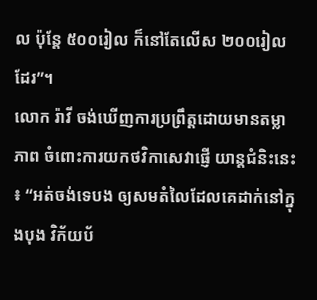ល ប៉ុន្តែ ៥០០រៀល ក៏នៅតែលើស ២០០រៀលដែរ”។
លោក រ៉ាវី ចង់ឃើញការប្រព្រឹត្តដោយមានតម្លាភាព ចំពោះការយកថវិកាសេវាផ្ញើ យាន្តជំនិះនេះ ៖ “អត់ចង់ទេបង ឲ្យសមតំលៃដែលគេដាក់នៅក្នុងបុង វិក័យប័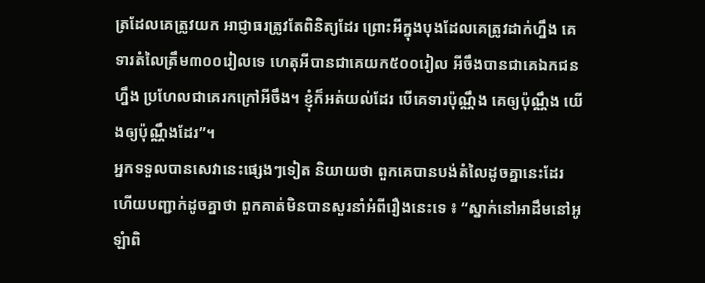ត្រដែលគេត្រូវយក អាជ្ញាធរត្រូវតែពិនិត្យដែរ ព្រោះអីក្នុងបុងដែលគេត្រូវដាក់ហ្នឹង គេទារតំលៃត្រឹម៣០០រៀលទេ ហេតុអីបានជាគេយក៥០០រៀល អីចឹងបានជាគេឯកជនហ្នឹង ប្រហែលជាគេរកក្រៅអីចឹង។ ខ្ញុំក៏អត់យល់ដែរ បើគេទារប៉ុណ្ណឹង គេឲ្យប៉ុណ្ណឹង យើងឲ្យប៉ុណ្ណឹងដែរ”។
អ្នកទទួលបានសេវានេះផ្សេងៗទៀត និយាយថា ពួកគេបានបង់តំលៃដូចគ្នានេះដែរ ហើយបញ្ជាក់ដូចគ្នាថា ពួកគាត់មិនបានសួរនាំអំពីរឿងនេះទេ ៖ “ស្នាក់នៅអាដឹមនៅអូឡំាពិ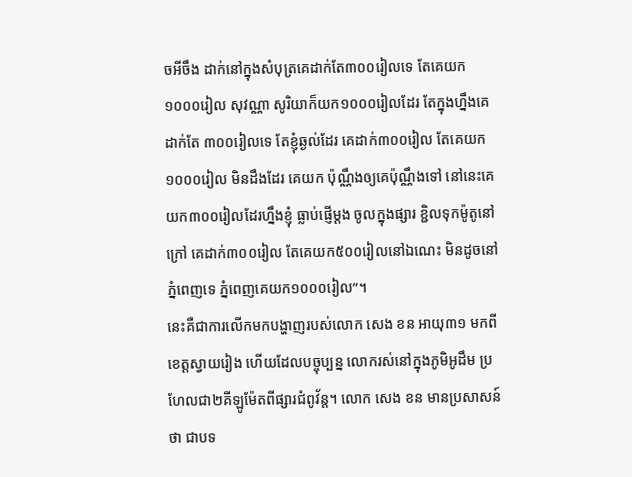ចអីចឹង ដាក់នៅក្នុងសំបុត្រគេដាក់តែ៣០០រៀលទេ តែគេយក១០០០រៀល សុវណ្ណា សូរិយាក៏យក១០០០រៀលដែរ តែក្នុងហ្នឹងគេដាក់តែ ៣០០រៀលទេ តែខ្ញុំឆ្ងល់ដែរ គេដាក់៣០០រៀល តែគេយក១០០០រៀល មិនដឹងដែរ គេយក ប៉ុណ្ណឹងឲ្យគេប៉ុណ្ណឹងទៅ នៅនេះគេយក៣០០រៀលដែរហ្នឹងខ្ញុំ ធ្លាប់ផ្ញើម្តង ចូលក្នុងផ្សារ ខ្ជិលទុកម៉ូតូនៅក្រៅ គេដាក់៣០០រៀល តែគេយក៥០០រៀលនៅឯណេះ មិនដូចនៅភ្នំពេញទេ ភ្នំពេញគេយក១០០០រៀល”។
នេះគឺជាការលើកមកបង្ហាញរបស់លោក សេង ខន អាយុ៣១ មកពីខេត្តស្វាយរៀង ហើយដែលបច្ចុប្បន្ន លោករស់នៅក្នុងភូមិអូដឹម ប្រហែលជា២គីឡូម៉ែតពីផ្សារជំពូវ័ន្ត។ លោក សេង ខន មានប្រសាសន៍ថា ជាបទ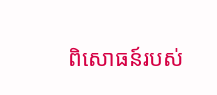ពិសោធន៍របស់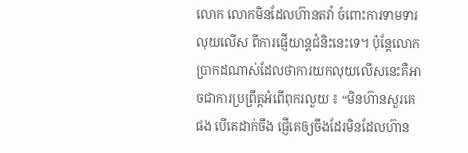លោក លោកមិនដែលហ៊ានតវ៉ា ចំពោះការទាមទារលុយលើស ពីការផ្ញើយាន្តជំនិះនេះទេ។ ប៉ុន្តែលោកប្រាកដណាស់ដែលថាការយកលុយលើសនេះគឺអាចជាការប្រព្រឹត្តអំពើពុករលួយ ៖ “មិនហ៊ានសួរគេផង បើគេដាក់ចឹង ផ្ញើគេឲ្យចឹងដែរមិនដែលហ៊ាន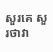សួរគេ សួរថាវា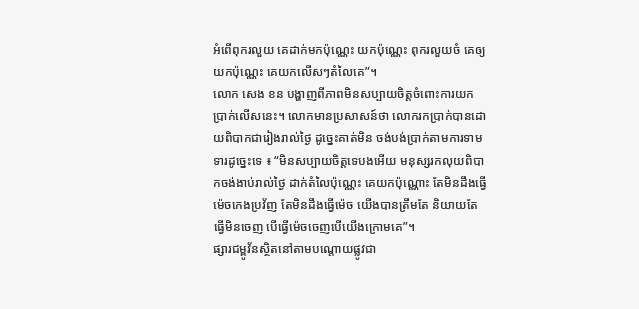អំពើពុករលួយ គេដាក់មកប៉ុណ្ណេះ យកប៉ុណ្ណេះ ពុករលួយចំ គេឲ្យយកប៉ុណ្ណេះ គេយកលើសៗតំលៃគេ”។
លោក សេង ខន បង្ហាញពីភាពមិនសប្បាយចិត្តចំពោះការយកប្រាក់លើសនេះ។ លោកមានប្រសាសន៍ថា លោករកប្រាក់បានដោយពិបាកជារៀងរាល់ថ្ងៃ ដូច្នេះគាត់មិន ចង់បង់ប្រាក់តាមការទាមទារដូច្នេះទេ ៖ “មិនសប្បាយចិត្តទេបងអើយ មនុស្សរកលុយពិបាកចង់ងាប់រាល់ថ្ងៃ ដាក់តំលៃប៉ុណ្ណេះ គេយកប៉ុណ្ណោះ តែមិនដឹងធ្វើម៉េចកេងប្រវ័ញ តែមិនដឹងធ្វើម៉េច យើងបានត្រឹមតែ និយាយតែធ្វើមិនចេញ បើធ្វើម៉េចចេញបើយើងក្រោមគេ”។
ផ្សារជម្ពូវ័នស្ថិតនៅតាមបណ្តោយផ្លូវជា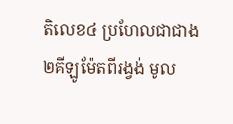តិលេខ៤ ប្រហែលជាជាង២គីឡូម៉ែតពីរង្វង់ មូល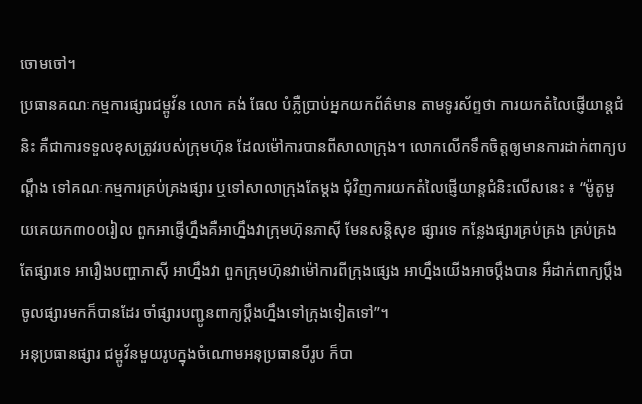ចោមចៅ។
ប្រធានគណៈកម្មការផ្សារជម្ពូវ័ន លោក គង់ ធែល បំភ្លឺប្រាប់អ្នកយកព័ត៌មាន តាមទូរស័ព្ទថា ការយកតំលៃផ្ញើយាន្តជំនិះ គឺជាការទទួលខុសត្រូវរបស់ក្រុមហ៊ុន ដែលម៉ៅការបានពីសាលាក្រុង។ លោកលើកទឹកចិត្តឲ្យមានការដាក់ពាក្យបណ្តឹង ទៅគណៈកម្មការគ្រប់គ្រងផ្សារ ឬទៅសាលាក្រុងតែម្តង ជុំវិញការយកតំលៃផ្ញើយាន្តជំនិះលើសនេះ ៖ “ម៉ូតូមួយគេយក៣០០រៀល ពួកអាផ្ញើហ្នឹងគឺអាហ្នឹងវាក្រុមហ៊ុនភាស៊ី មែនសន្តិសុខ ផ្សារទេ កន្លែងផ្សារគ្រប់គ្រង គ្រប់គ្រងតែផ្សារទេ អារឿងបញ្ហាភាស៊ី អាហ្នឹងវា ពួកក្រុមហ៊ុនវាម៉ៅការពីក្រុងផ្សេង អាហ្នឹងយើងអាចប្តឹងបាន អឺដាក់ពាក្យប្តឹងចូលផ្សារមកក៏បានដែរ ចាំផ្សារបញ្ជូនពាក្យប្តឹងហ្នឹងទៅក្រុងទៀតទៅ”។
អនុប្រធានផ្សារ ជម្ពូវ័នមួយរូបក្នុងចំណោមអនុប្រធានបីរូប ក៏បា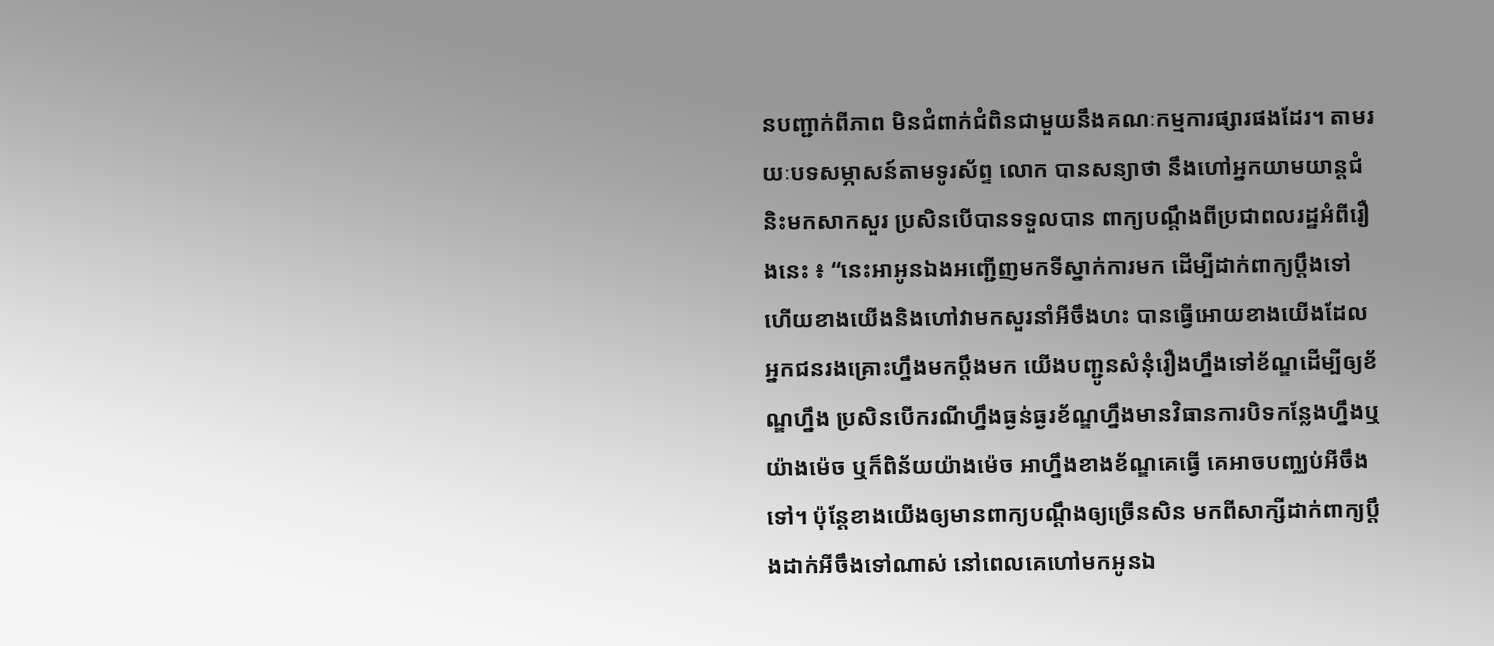នបញ្ជាក់ពីភាព មិនជំពាក់ជំពិនជាមួយនឹងគណៈកម្មការផ្សារផងដែរ។ តាមរយៈបទសម្ភាសន៍តាមទូរស័ព្ទ លោក បានសន្យាថា នឹងហៅអ្នកយាមយាន្តជំនិះមកសាកសួរ ប្រសិនបើបានទទួលបាន ពាក្យបណ្តឹងពីប្រជាពលរដ្ឋអំពីរឿងនេះ ៖ “នេះអាអូនឯងអញ្ជើញមកទីស្នាក់ការមក ដើម្បីដាក់ពាក្យប្តឹងទៅហើយខាងយើងនិងហៅវាមកសួរនាំអីចឹងហះ បានធ្វើអោយខាងយើងដែលអ្នកជនរងគ្រោះហ្នឹងមកប្តឹងមក យើងបញ្ជូនសំនុំរឿងហ្នឹងទៅខ័ណ្ឌដើម្បីឲ្យខ័ណ្ឌហ្នឹង ប្រសិនបើករណីហ្នឹងធ្ងន់ធ្ងរខ័ណ្ឌហ្នឹងមានវិធានការបិទកន្លែងហ្នឹងឬយ៉ាងម៉េច ឬក៏ពិន័យយ៉ាងម៉េច អាហ្នឹងខាងខ័ណ្ឌគេធ្វើ គេអាចបញ្ឈប់អីចឹងទៅ។ ប៉ុន្តែខាងយើងឲ្យមានពាក្យបណ្តឹងឲ្យច្រើនសិន មកពីសាក្សីដាក់ពាក្យប្តឹងដាក់អីចឹងទៅណាស់ នៅពេលគេហៅមកអូនឯ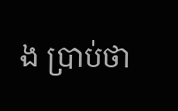ង ប្រាប់ថា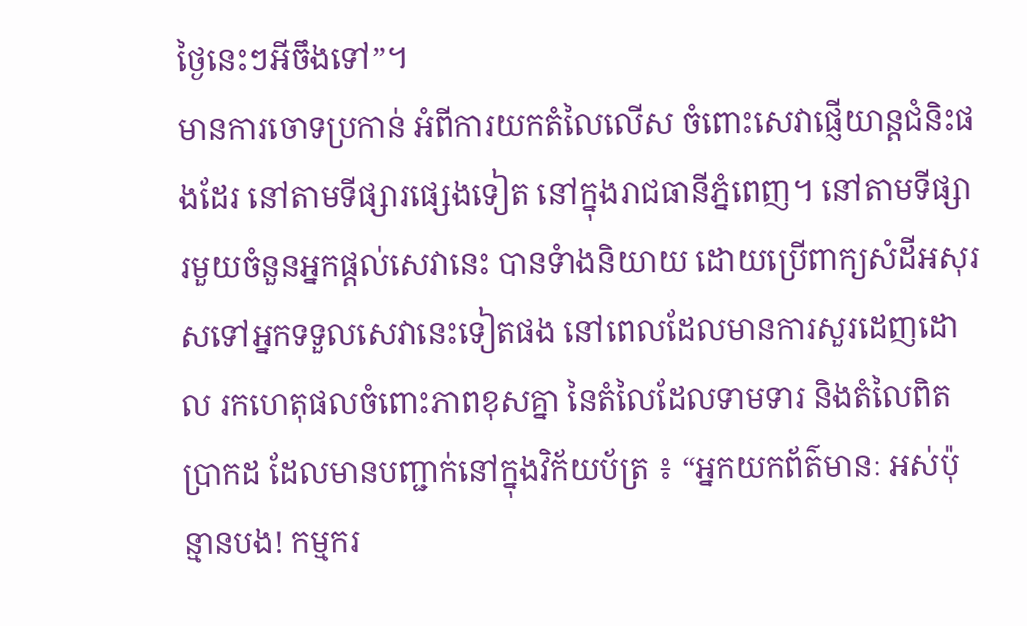ថ្ងៃនេះៗអីចឹងទៅ”។
មានការចោទប្រកាន់ អំពីការយកតំលៃលើស ចំពោះសេវាផ្ញើយាន្តជំនិះផងដែរ នៅតាមទីផ្សារផ្សេងទៀត នៅក្នុងរាជធានីភ្នំពេញ។ នៅតាមទីផ្សារមួយចំនួនអ្នកផ្តល់សេវានេះ បានទំាងនិយាយ ដោយប្រើពាក្យសំដីអសុរសទៅអ្នកទទួលសេវានេះទៀតផង នៅពេលដែលមានការសួរដេញដោល រកហេតុផលចំពោះភាពខុសគ្នា នៃតំលៃដែលទាមទារ និងតំលៃពិតប្រាកដ ដែលមានបញ្ជាក់នៅក្នុងវិក័យប័ត្រ ៖ “អ្នកយកព័ត៌មានៈ អស់ប៉ុន្មានបង! កម្មករ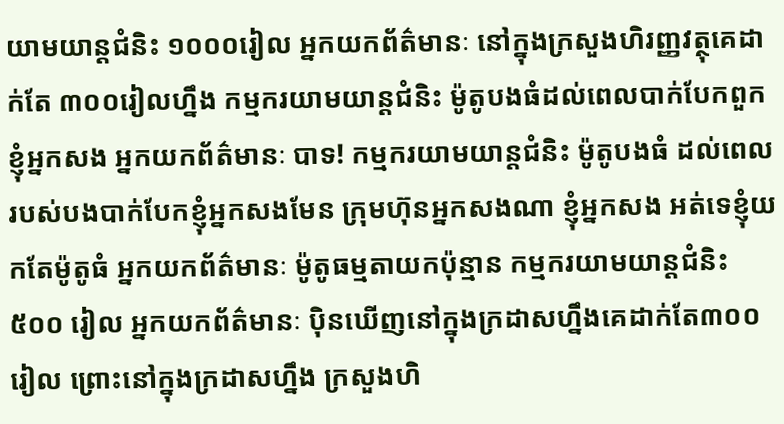យាមយាន្តជំនិះ ១០០០រៀល អ្នកយកព័ត៌មានៈ នៅក្នុងក្រសួងហិរញ្ញវត្ថុគេដាក់តែ ៣០០រៀលហ្នឹង កម្មករយាមយាន្តជំនិះ ម៉ូតូបងធំដល់ពេលបាក់បែកពួកខ្ញុំអ្នកសង អ្នកយកព័ត៌មានៈ បាទ! កម្មករយាមយាន្តជំនិះ ម៉ូតូបងធំ ដល់ពេលរបស់បងបាក់បែកខ្ញុំអ្នកសងមែន ក្រុមហ៊ុនអ្នកសងណា ខ្ញុំអ្នកសង អត់ទេខ្ញុំយកតែម៉ូតូធំ អ្នកយកព័ត៌មានៈ ម៉ូតូធម្មតាយកប៉ុន្មាន កម្មករយាមយាន្តជំនិះ ៥០០ រៀល អ្នកយកព័ត៌មានៈ ប៉ិនឃើញនៅក្នុងក្រដាសហ្នឹងគេដាក់តែ៣០០រៀល ព្រោះនៅក្នុងក្រដាសហ្នឹង ក្រសួងហិ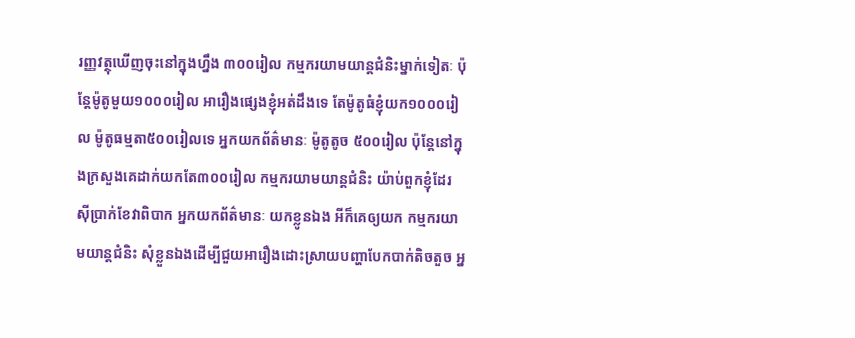រញ្ញវត្ថុឃើញចុះនៅក្នុងហ្នឹង ៣០០រៀល កម្មករយាមយាន្តជំនិះម្នាក់ទៀតៈ ប៉ុន្តែម៉ូតូមួយ១០០០រៀល អារឿងផ្សេងខ្ញុំអត់ដឹងទេ តែម៉ូតូធំខ្ញុំយក១០០០រៀល ម៉ូតូធម្មតា៥០០រៀលទេ អ្នកយកព័ត៌មានៈ ម៉ូតូតូច ៥០០រៀល ប៉ុន្តែនៅក្នុងក្រសួងគេដាក់យកតែ៣០០រៀល កម្មករយាមយាន្តជំនិះ យ៉ាប់ពួកខ្ញុំដែរ ស៊ីប្រាក់ខែវាពិបាក អ្នកយកព័ត៌មានៈ យកខ្លូនឯង អីក៏គេឲ្យយក កម្មករយាមយាន្តជំនិះ សុំខ្លួនឯងដើម្បីជួយអារឿងដោះស្រាយបញ្ហាបែកបាក់តិចតួច អ្ន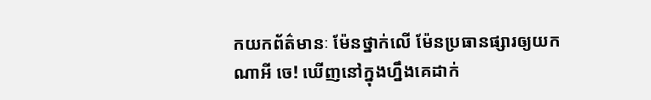កយកព័ត៌មានៈ ម៉ែនថ្នាក់លើ ម៉ែនប្រធានផ្សារឲ្យយកណាអី ចេ! ឃើញនៅក្នុងហ្នឹងគេដាក់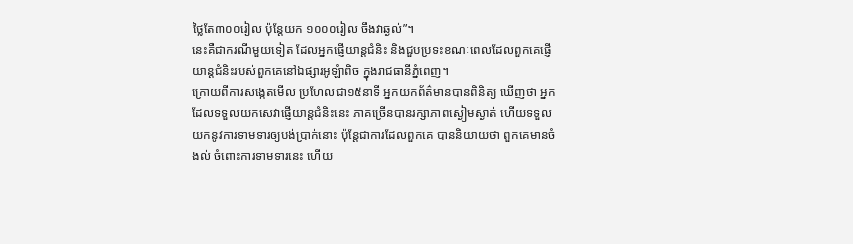ថ្លៃតែ៣០០រៀល ប៉ុន្តែយក ១០០០រៀល ចឹងវាឆ្ងល់”។
នេះគឺជាករណីមួយទៀត ដែលអ្នកផ្ញើយាន្តជំនិះ និងជួបប្រទះខណៈពេលដែលពួកគេផ្ញើយាន្តជំនិះរបស់ពួកគេនៅឯផ្សារអូឡំាពិច ក្នុងរាជធានីភ្នំពេញ។
ក្រោយពីការសង្កេតមើល ប្រហែលជា១៥នាទី អ្នកយកព័ត៌មានបានពិនិត្យ ឃើញថា អ្នកដែលទទួលយកសេវាផ្ញើយាន្តជំនិះនេះ ភាគច្រើនបានរក្សាភាពស្ងៀមស្ងាត់ ហើយទទួលយកនូវការទាមទារឲ្យបង់ប្រាក់នោះ ប៉ុន្តែជាការដែលពួកគេ បាននិយាយថា ពួកគេមានចំងល់ ចំពោះការទាមទារនេះ ហើយ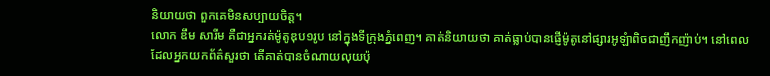និយាយថា ពួកគេមិនសប្បាយចិត្ត។
លោក ឌឹម សារីម គឺជាអ្នករត់ម៉ូតូឌុប១រូប នៅក្នុងទីក្រុងភ្នំពេញ។ គាត់និយាយថា គាត់ធ្លាប់បានផ្ញើម៉ូតូនៅផ្សារអូឡំាពិចជាញឹកញ៉ាប់។ នៅពេលដែលអ្នកយកព័ត៌សួរថា តើគាត់បានចំណាយលុយប៉ុ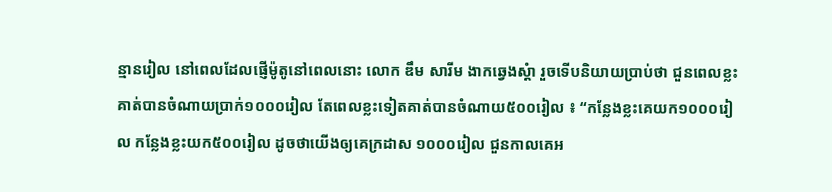ន្មានរៀល នៅពេលដែលផ្ញើម៉ូតូនៅពេលនោះ លោក ឌឹម សារីម ងាកឆ្វេងស្តំា រួចទើបនិយាយប្រាប់ថា ជួនពេលខ្លះ គាត់បានចំណាយប្រាក់១០០០រៀល តែពេលខ្លះទៀតគាត់បានចំណាយ៥០០រៀល ៖ “កន្លែងខ្លះគេយក១០០០រៀល កន្លែងខ្លះយក៥០០រៀល ដូចថាយើងឲ្យគេក្រដាស ១០០០រៀល ជួនកាលគេអ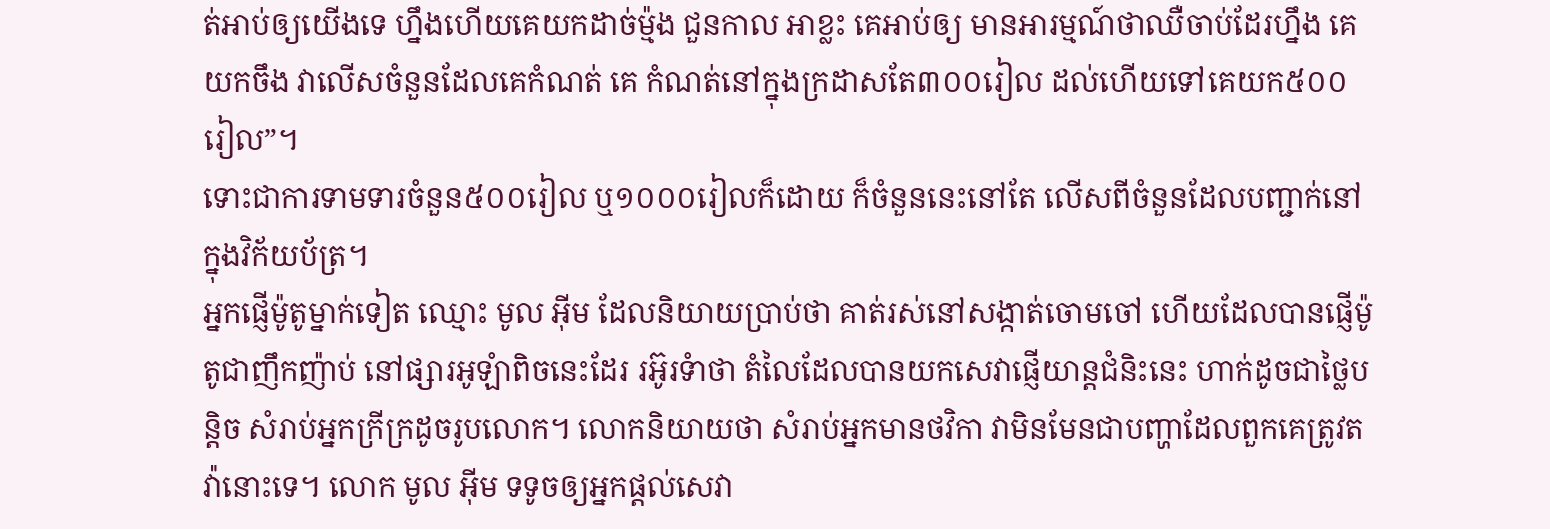ត់អាប់ឲ្យយើងទេ ហ្នឹងហើយគេយកដាច់ម៉្មង ជួនកាល អាខ្លះ គេអាប់ឲ្យ មានអារម្មណ៍ថាឈឺចាប់ដែរហ្នឹង គេយកចឹង វាលើសចំនួនដែលគេកំណត់ គេ កំណត់នៅក្នុងក្រដាសតែ៣០០រៀល ដល់ហើយទៅគេយក៥០០រៀល”។
ទោះជាការទាមទារចំនួន៥០០រៀល ឬ១០០០រៀលក៏ដោយ ក៏ចំនួននេះនៅតែ លើសពីចំនួនដែលបញ្ជាក់នៅក្នុងវិក័យប័ត្រ។
អ្នកផ្ញើម៉ូតូម្នាក់ទៀត ឈ្មោះ មូល អ៊ីម ដែលនិយាយប្រាប់ថា គាត់រស់នៅសង្កាត់ចោមចៅ ហើយដែលបានផ្ញើម៉ូតូជាញឹកញ៉ាប់ នៅផ្សារអូឡំាពិចនេះដែរ រអ៊ូរទំាថា តំលៃដែលបានយកសេវាផ្ញើយាន្តជំនិះនេះ ហាក់ដូចជាថ្លៃបន្តិច សំរាប់អ្នកក្រីក្រដូចរូបលោក។ លោកនិយាយថា សំរាប់អ្នកមានថវិកា វាមិនមែនជាបញ្ហាដែលពួកគេត្រូវតវ៉ានោះទេ។ លោក មូល អ៊ីម ទទូចឲ្យអ្នកផ្តល់សេវា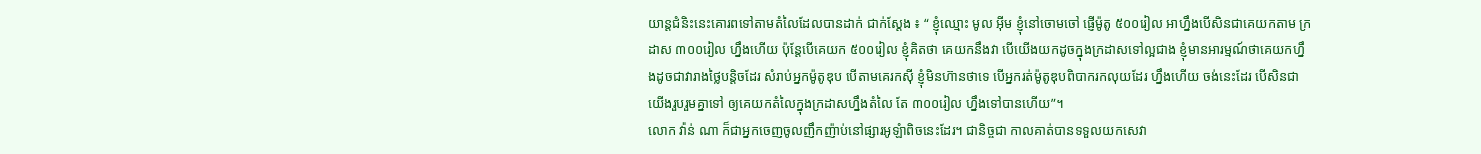យាន្តជំនិះនេះគោរពទៅតាមតំលៃដែលបានដាក់ ជាក់ស្តែង ៖ “ ខ្ញុំឈ្មោះ មូល អ៊ីម ខ្ញុំនៅចោមចៅ ផ្ញើម៉ូតូ ៥០០រៀល អាហ្នឹងបើសិនជាគេយកតាម ក្រដាស ៣០០រៀល ហ្នឹងហើយ ប៉ុន្តែបើគេយក ៥០០រៀល ខ្ញុំគិតថា គេយកនឹងវា បើយើងយកដូចក្នុងក្រដាសទៅល្អជាង ខ្ញុំមានអារម្មណ៍ថាគេយកហ្នឹងដូចជាវារាងថ្លៃបន្តិចដែរ សំរាប់អ្នកម៉ូតូឌុប បើតាមគេរកស៊ី ខ្ញុំមិនហ៊ានថាទេ បើអ្នករត់ម៉ូតូឌុបពិបាករកលុយដែរ ហ្នឹងហើយ ចង់នេះដែរ បើសិនជាយើងរួបរួមគ្នាទៅ ឲ្យគេយកតំលៃក្នុងក្រដាសហ្នឹងតំលៃ តែ ៣០០រៀល ហ្នឹងទៅបានហើយ”។
លោក វ៉ាន់ ណា ក៏ជាអ្នកចេញចូលញឹកញ៉ាប់នៅផ្សារអូឡំាពិចនេះដែរ។ ជានិច្ចជា កាលគាត់បានទទួលយកសេវា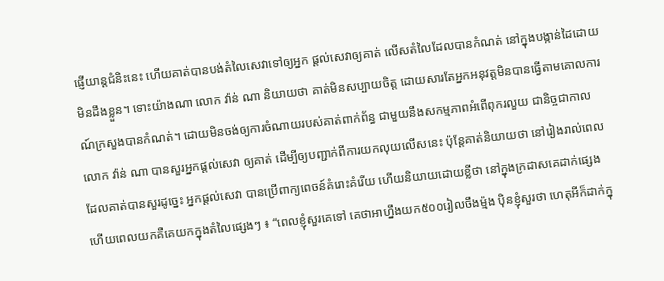ផ្ញើយាន្តជំនិះនេះ ហើយគាត់បានបង់តំលៃសេវាទៅឲ្យអ្នក ផ្តល់សេវាឲ្យគាត់ លើសតំលៃដែលបានកំណត់ នៅក្នុងបង្កាន់ដៃដោយមិនដឹងខ្លួន។ ទោះយ៉ាងណា លោក វ៉ាន់ ណា និយាយថា គាត់មិនសប្បាយចិត្ត ដោយសារតែអ្នកអនុវត្តមិនបានធ្វើតាមគោលការណ៍ក្រសួងបានកំណត់។ ដោយមិនចង់ឲ្យការចំណាយរបស់គាត់ពាក់ព័ន្ធ ជាមួយនឹងសកម្មភាពអំពើពុករលួយ ជានិច្ចជាកាល លោក វ៉ាន់ ណា បានសួរអ្នកផ្តល់សេវា ឲ្យគាត់ ដើម្បីឲ្យបញ្ជាក់ពីការយកលុយលើសនេះ ប៉ុន្តែគាត់និយាយថា នៅរៀងរាល់ពេល ដែលគាត់បានសួរដូច្នេះ អ្នកផ្តល់សេវា បានប្រើពាក្យពេចន៍គំរោះគំរើយ ហើយនិយាយដោយខ្លីថា នៅក្នុងក្រដាសគេដាក់ផ្សេង ហើយពេលយកគឺគេយកក្នុងតំលៃផ្សេងៗ ៖ “ពេលខ្ញុំសួរគេទៅ គេថាអាហ្នឹងយក៥០០រៀលចឹងម្ម៉ង ប៉ិនខ្ញុំសួរថា ហេតុអីក៏ដាក់ក្នុ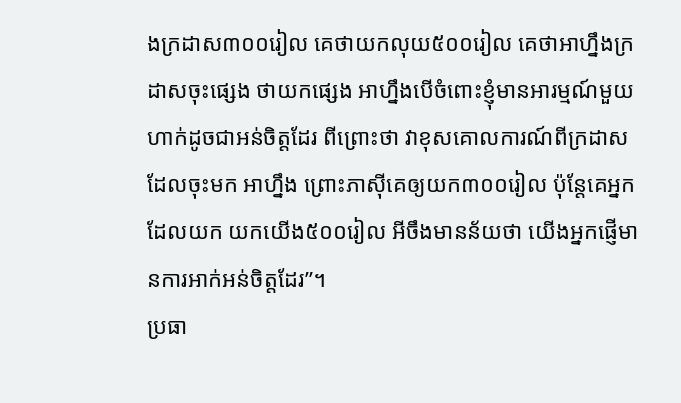ងក្រដាស៣០០រៀល គេថាយកលុយ៥០០រៀល គេថាអាហ្នឹងក្រដាសចុះផ្សេង ថាយកផ្សេង អាហ្នឹងបើចំពោះខ្ញុំមានអារម្មណ៍មួយហាក់ដូចជាអន់ចិត្តដែរ ពីព្រោះថា វាខុសគោលការណ៍ពីក្រដាសដែលចុះមក អាហ្នឹង ព្រោះភាស៊ីគេឲ្យយក៣០០រៀល ប៉ុន្តែគេអ្នកដែលយក យកយើង៥០០រៀល អីចឹងមានន័យថា យើងអ្នកផ្ញើមានការអាក់អន់ចិត្តដែរ”។
ប្រធា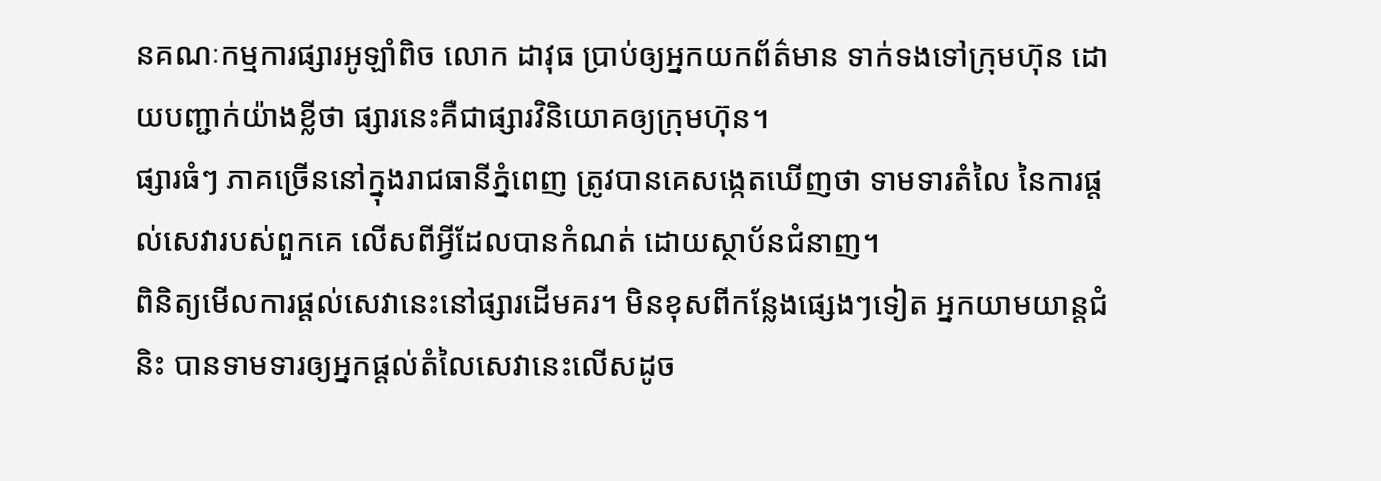នគណៈកម្មការផ្សារអូឡាំពិច លោក ដាវុធ ប្រាប់ឲ្យអ្នកយកព័ត៌មាន ទាក់ទងទៅក្រុមហ៊ុន ដោយបញ្ជាក់យ៉ាងខ្លីថា ផ្សារនេះគឺជាផ្សារវិនិយោគឲ្យក្រុមហ៊ុន។
ផ្សារធំៗ ភាគច្រើននៅក្នុងរាជធានីភ្នំពេញ ត្រូវបានគេសង្កេតឃើញថា ទាមទារតំលៃ នៃការផ្តល់សេវារបស់ពួកគេ លើសពីអ្វីដែលបានកំណត់ ដោយស្ថាប័នជំនាញ។
ពិនិត្យមើលការផ្តល់សេវានេះនៅផ្សារដើមគរ។ មិនខុសពីកន្លែងផ្សេងៗទៀត អ្នកយាមយាន្តជំនិះ បានទាមទារឲ្យអ្នកផ្តល់តំលៃសេវានេះលើសដូច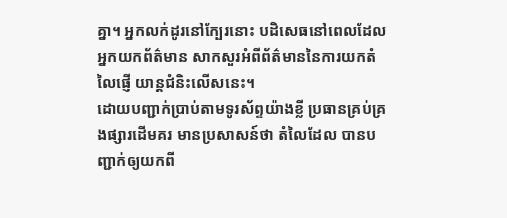គ្នា។ អ្នកលក់ដូរនៅក្បែរនោះ បដិសេធនៅពេលដែលអ្នកយកព័ត៌មាន សាកសួរអំពីព័ត៌មាននៃការយកតំលៃផ្ញើ យាន្តជំនិះលើសនេះ។
ដោយបញ្ជាក់ប្រាប់តាមទូរស័ព្ទយ៉ាងខ្លី ប្រធានគ្រប់គ្រងផ្សារដើមគរ មានប្រសាសន៍ថា តំលៃដែល បានបញ្ជាក់ឲ្យយកពី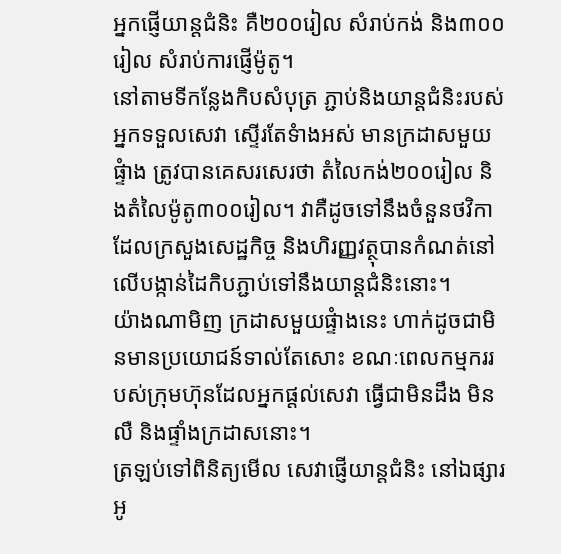អ្នកផ្ញើយាន្តជំនិះ គឺ២០០រៀល សំរាប់កង់ និង៣០០រៀល សំរាប់ការផ្ញើម៉ូតូ។
នៅតាមទីកន្លែងកិបសំបុត្រ ភ្ជាប់និងយាន្តជំនិះរបស់អ្នកទទួលសេវា ស្ទើរតែទំាងអស់ មានក្រដាសមួយផ្ទំាង ត្រូវបានគេសរសេរថា តំលៃកង់២០០រៀល និងតំលៃម៉ូតូ៣០០រៀល។ វាគឺដូចទៅនឹងចំនួនថវិកា ដែលក្រសួងសេដ្ឋកិច្ច និងហិរញ្ញវត្ថុបានកំណត់នៅលើបង្កាន់ដៃកិបភ្ជាប់ទៅនឹងយាន្តជំនិះនោះ។
យ៉ាងណាមិញ ក្រដាសមួយផ្ទំាងនេះ ហាក់ដូចជាមិនមានប្រយោជន៍ទាល់តែសោះ ខណៈពេលកម្មកររបស់ក្រុមហ៊ុនដែលអ្នកផ្តល់សេវា ធ្វើជាមិនដឹង មិនលឺ និងផ្ទាំងក្រដាសនោះ។
ត្រឡប់ទៅពិនិត្យមើល សេវាផ្ញើយាន្តជំនិះ នៅឯផ្សារអូ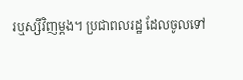រឬស្សីវិញម្តង។ ប្រជាពលរដ្ឋ ដែលចូលទៅ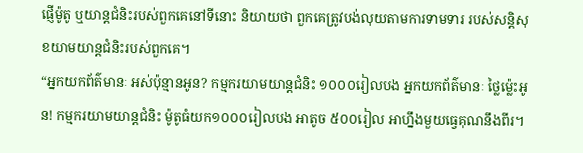ផ្ញើម៉ូតូ ឬយាន្តជំនិះរបស់ពួកគេនៅទីនោះ និយាយថា ពួកគេត្រូវបង់លុយតាមការទាមទារ របស់សន្តិសុខយាមយាន្តជំនិះរបស់ពួកគេ។
“អ្នកយកព័ត៌មានៈ អស់ប៉ុន្មានអូន? កម្មករយាមយាន្តជំនិះ ១០០០រៀលបង អ្នកយកព័ត៌មានៈ ថ្លៃម៉្លេះអូន! កម្មករយាមយាន្តជំនិះ ម៉ូតូធំយក១០០០រៀលបង អាតូច ៥០០រៀល អាហ្នឹងមួយធ្វេគុណនឹងពីរ។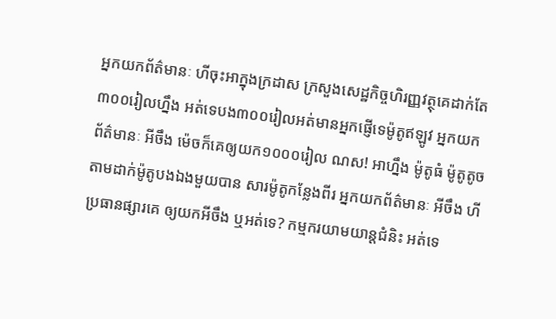អ្នកយកព័ត៌មានៈ ហីចុះអាក្នុងក្រដាស ក្រសួងសេដ្ឋកិច្ចហិរញ្ញវត្ថុគេដាក់តែ៣០០រៀលហ្នឹង អត់ទេបង៣០០រៀលអត់មានអ្នកផ្ញើទេម៉ូតូឥឡូវ អ្នកយកព័ត៌មានៈ អីចឹង ម៉េចក៏គេឲ្យយក១០០០រៀល ណស! អាហ្នឹង ម៉ូតូធំ ម៉ូតូតូច តាមដាក់ម៉ូតូបងឯងមួយបាន សារម៉ូតូកន្លែងពីរ អ្នកយកព័ត៌មានៈ អីចឹង ហីប្រធានផ្សារគេ ឲ្យយកអីចឹង ឬអត់ទេ? កម្មករយាមយាន្តជំនិះ អត់ទេ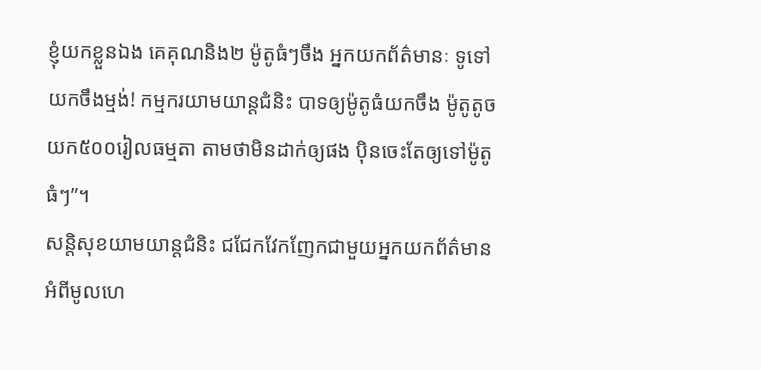ខ្ញុំយកខ្លួនឯង គេគុណនិង២ ម៉ូតូធំៗចឹង អ្នកយកព័ត៌មានៈ ទូទៅយកចឹងម្មង់! កម្មករយាមយាន្តជំនិះ បាទឲ្យម៉ូតូធំយកចឹង ម៉ូតូតូចយក៥០០រៀលធម្មតា តាមថាមិនដាក់ឲ្យផង ប៉ិនចេះតែឲ្យទៅម៉ូតូធំៗ”។
សន្តិសុខយាមយាន្តជំនិះ ជជែកវែកញែកជាមួយអ្នកយកព័ត៌មាន អំពីមូលហេ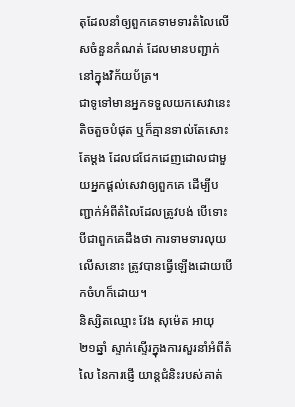តុដែលនាំឲ្យពួកគេទាមទារតំលៃលើសចំនួនកំណត់ ដែលមានបញ្ជាក់នៅក្នុងវិក័យប័ត្រ។
ជាទូទៅមានអ្នកទទួលយកសេវានេះ តិចតួចបំផុត ឬក៏គ្មានទាល់តែសោះតែម្តង ដែលជជែកដេញដោលជាមួយអ្នកផ្តល់សេវាឲ្យពួកគេ ដើម្បីបញ្ជាក់អំពីតំលៃដែលត្រូវបង់ បើទោះបីជាពួកគេដឹងថា ការទាមទារលុយលើសនោះ ត្រូវបានធ្វើឡើងដោយបើកចំហក៏ដោយ។
និស្សិតឈ្មោះ វែង សុម៉េត អាយុ ២១ឆ្នាំ ស្ទាក់ស្ទើរក្នុងការសួរនាំអំពីតំលៃ នៃការផ្ញើ យាន្តជំនិះរបស់គាត់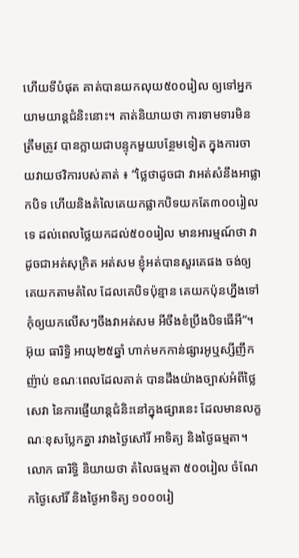ហើយទីបំផុត គាត់បានយកលុយ៥០០រៀល ឲ្យទៅអ្នកយាមយាន្តជំនិះនោះ។ គាត់និយាយថា ការទាមទារមិនត្រឹមត្រូវ បានក្លាយជាបន្ទុកមួយបន្ថែមទៀត ក្នុងការចាយវាយថវិការបស់គាត់ ៖ “ថ្លៃថាដូចជា វាអត់សំនឹងអាផ្លាកបិទ ហើយនិងតំលៃគេយកផ្លាកបិទយកតែ៣០០រៀលទេ ដល់ពេលថ្លៃយកដល់៥០០រៀល មានអារម្មណ៍ថា វាដូចជាអត់សុក្រិត អត់សម ខ្ញុំអត់បានសួរគេផង ចង់ឲ្យគេយកតាមតំលៃ ដែលគេបិទប៉ុន្មាន គេយកប៉ុនហ្នឹងទៅ កុំឲ្យយកលើសៗចឹងវាអត់សម អីចឹងខំប្រឹងបិទធើអី”។
អ៊ុយ ធារិទ្ធិ អាយុ២៥ឆ្នាំ ហាក់មកកាន់ផ្សារអូឬស្សីញឹកញ៉ាប់ ខណៈពេលដែលគាត់ បានដឹងយ៉ាងច្បាស់អំពីថ្លៃសេវា នៃការផ្ញើយាន្តជំនិះនៅក្នុងផ្សារនេះ ដែលមានលក្ខណៈខុសប្លែកគ្នា រវាងថ្ងៃសៅរិ៍ អាទិត្យ និងថ្ងៃធម្មតា។ លោក ធារិទ្ធិ និយាយថា តំលៃធម្មតា ៥០០រៀល ចំណែកថ្ងៃសៅរិ៍ និងថ្ងៃអាទិត្យ ១០០០រៀ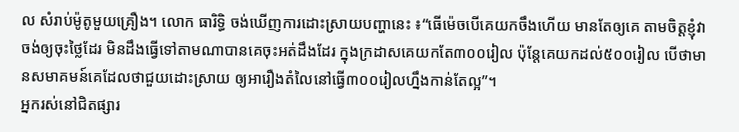ល សំរាប់ម៉ូតូមួយគ្រឿង។ លោក ធារិទ្ធិ ចង់ឃើញការដោះស្រាយបញ្ហានេះ ៖“ធើម៉េចបើគេយកចឹងហើយ មានតែឲ្យគេ តាមចិត្តខ្ញុំវាចង់ឲ្យចុះថ្លៃដែរ មិនដឹងធ្វើទៅតាមណាបានគេចុះអត់ដឹងដែរ ក្នុងក្រដាសគេយកតែ៣០០រៀល ប៉ុន្តែគេយកដល់៥០០រៀល បើថាមានសមាគមន៍គេដែលថាជួយដោះស្រាយ ឲ្យអារឿងតំលៃនៅធ្វើ៣០០រៀលហ្នឹងកាន់តែល្អ”។
អ្នករស់នៅជិតផ្សារ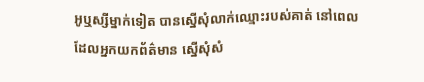អូឬស្សីម្នាក់ទៀត បានស្នើសុំលាក់ឈ្មោះរបស់គាត់ នៅពេល ដែលអ្នកយកព័ត៌មាន ស្នើសុំសំ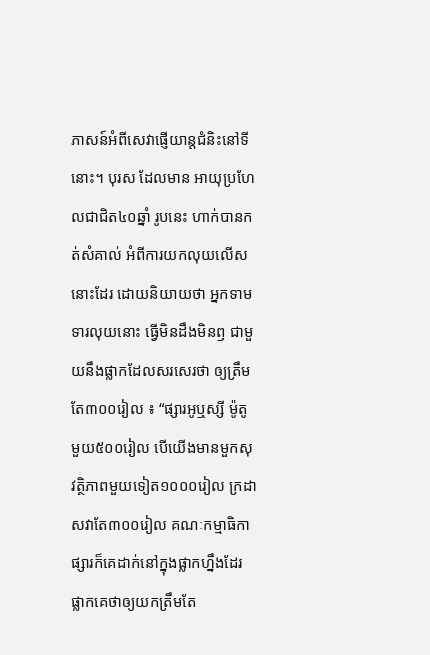ភាសន៍អំពីសេវាផ្ញើយាន្តជំនិះនៅទីនោះ។ បុរស ដែលមាន អាយុប្រហែលជាជិត៤០ឆ្នាំ រូបនេះ ហាក់បានកត់សំគាល់ អំពីការយកលុយលើសនោះដែរ ដោយនិយាយថា អ្នកទាមទារលុយនោះ ធ្វើមិនដឹងមិនឭ ជាមួយនឹងផ្លាកដែលសរសេរថា ឲ្យត្រឹមតែ៣០០រៀល ៖ “ផ្សារអូឬស្សី ម៉ូតូមួយ៥០០រៀល បើយើងមានមួកសុវត្ថិភាពមួយទៀត១០០០រៀល ក្រដាសវាតែ៣០០រៀល គណៈកម្មាធិកាផ្សារក៏គេដាក់នៅក្នុងផ្លាកហ្នឹងដែរ ផ្លាកគេថាឲ្យយកត្រឹមតែ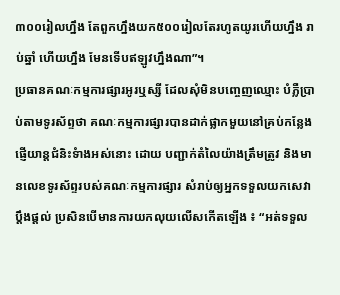៣០០រៀលហ្នឹង តែពួកហ្នឹងយក៥០០រៀលតែរហូតយូរហើយហ្នឹង រាប់ឆ្នាំ ហើយហ្នឹង មែនទើបឥឡូវហ្នឹងណា”។
ប្រធានគណៈកម្មការផ្សារអូរឬស្សី ដែលសុំមិនបញ្ចេញឈ្មោះ បំភ្លឺប្រាប់តាមទូរស័ព្ទថា គណៈកម្មការផ្សារបានដាក់ផ្លាកមួយនៅគ្រប់កន្លែងផ្ញើយាន្តជំនិះទំាងអស់នោះ ដោយ បញ្ជាក់តំលៃយ៉ាងត្រឹមត្រូវ និងមានលេខទូរស័ព្ទរបស់គណៈកម្មការផ្សារ សំរាប់ឲ្យអ្នកទទួលយកសេវាប្តឹងផ្តល់ ប្រសិនបើមានការយកលុយលើសកើតឡើង ៖ “អត់ទទួល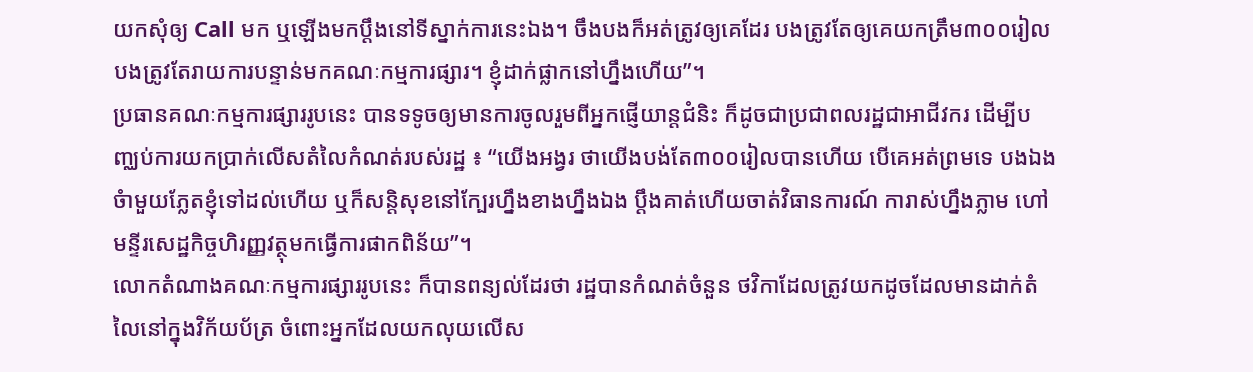យកសុំឲ្យ Call មក ឬឡើងមកប្តឹងនៅទីស្នាក់ការនេះឯង។ ចឹងបងក៏អត់ត្រូវឲ្យគេដែរ បងត្រូវតែឲ្យគេយកត្រឹម៣០០រៀល បងត្រូវតែរាយការបន្ទាន់មកគណៈកម្មការផ្សារ។ ខ្ញុំដាក់ផ្លាកនៅហ្នឹងហើយ”។
ប្រធានគណៈកម្មការផ្សាររូបនេះ បានទទូចឲ្យមានការចូលរួមពីអ្នកផ្ញើយាន្តជំនិះ ក៏ដូចជាប្រជាពលរដ្ឋជាអាជីវករ ដើម្បីបញ្ឈប់ការយកប្រាក់លើសតំលៃកំណត់របស់រដ្ឋ ៖ “យើងអង្វរ ថាយើងបង់តែ៣០០រៀលបានហើយ បើគេអត់ព្រមទេ បងឯងចំាមួយភ្លែតខ្ញុំទៅដល់ហើយ ឬក៏សន្តិសុខនៅក្បែរហ្នឹងខាងហ្នឹងឯង ប្តឹងគាត់ហើយចាត់វិធានការណ៍ ការាស់ហ្នឹងភ្លាម ហៅមន្ទីរសេដ្ឋកិច្ចហិរញ្ញវត្ថុមកធ្វើការផាកពិន័យ”។
លោកតំណាងគណៈកម្មការផ្សាររូបនេះ ក៏បានពន្យល់ដែរថា រដ្ឋបានកំណត់ចំនួន ថវិកាដែលត្រូវយកដូចដែលមានដាក់តំលៃនៅក្នុងវិក័យប័ត្រ ចំពោះអ្នកដែលយកលុយលើស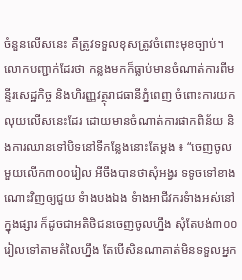ចំនួនលើសនេះ គឺត្រូវទទួលខុសត្រូវចំពោះមុខច្បាប់។ លោកបញ្ជាក់ដែរថា កន្លងមកក៏ធ្លាប់មានចំណាត់ការពីមន្ទីរសេដ្ឋកិច្ច និងហិរញ្ញវត្ថុរាជធានីភ្នំពេញ ចំពោះការយកលុយលើសនេះដែរ ដោយមានចំណាត់ការផាកពិន័យ និងការឈានទៅបិទនៅទីកន្លែងនោះតែម្តង ៖ “ចេញចូលមួយលើក៣០០រៀល អីចឹងបានថាសុំអង្វរ ទទូចទៅខាងណោះវិញឲ្យជួយ ទំាងបងឯង ទំាងអាជីវករទំាងអស់នៅក្នុងផ្សារ ក៏ដូចជាអតិថិជនចេញចូលហ្នឹង សុំតែបង់៣០០រៀលទៅតាមតំលៃហ្នឹង តែបើសិនណាគាត់មិនទទួលអ្នក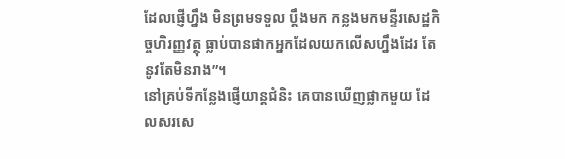ដែលផ្ញើហ្នឹង មិនព្រមទទួល ប្តឹងមក កន្លងមកមន្ទីរសេដ្ឋកិច្ចហិរញ្ញវត្ថុ ធ្លាប់បានផាកអ្នកដែលយកលើសហ្នឹងដែរ តែនូវតែមិនរាង”។
នៅគ្រប់ទីកន្លែងផ្ញើយាន្តជំនិះ គេបានឃើញផ្លាកមួយ ដែលសរសេ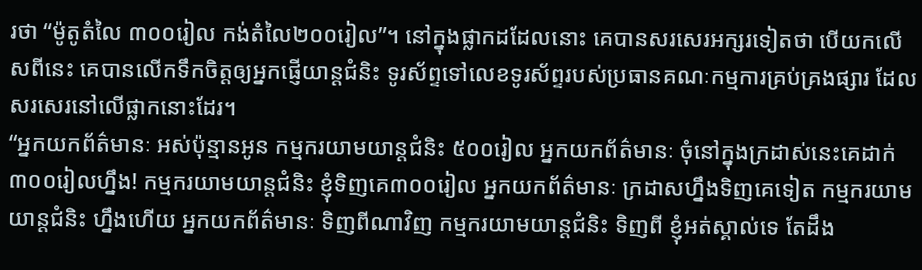រថា “ម៉ូតូតំលៃ ៣០០រៀល កង់តំលៃ២០០រៀល”។ នៅក្នុងផ្លាកដដែលនោះ គេបានសរសេរអក្សរទៀតថា បើយកលើសពីនេះ គេបានលើកទឹកចិត្តឲ្យអ្នកផ្ញើយាន្តជំនិះ ទូរស័ព្ទទៅលេខទូរស័ព្ទរបស់ប្រធានគណៈកម្មការគ្រប់គ្រងផ្សារ ដែលសរសេរនៅលើផ្លាកនោះដែរ។
“អ្នកយកព័ត៌មានៈ អស់ប៉ុន្មានអូន កម្មករយាមយាន្តជំនិះ ៥០០រៀល អ្នកយកព័ត៌មានៈ ចុំនៅក្នុងក្រដាស់នេះគេដាក់៣០០រៀលហ្នឹង! កម្មករយាមយាន្តជំនិះ ខ្ញុំទិញគេ៣០០រៀល អ្នកយកព័ត៌មានៈ ក្រដាសហ្នឹងទិញគេទៀត កម្មករយាមយាន្តជំនិះ ហ្នឹងហើយ អ្នកយកព័ត៌មានៈ ទិញពីណាវិញ កម្មករយាមយាន្តជំនិះ ទិញពី ខ្ញុំអត់ស្គាល់ទេ តែដឹង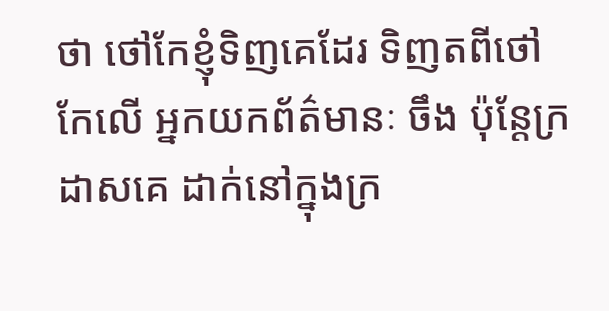ថា ថៅកែខ្ញុំទិញគេដែរ ទិញតពីថៅកែលើ អ្នកយកព័ត៌មានៈ ចឹង ប៉ុន្តែក្រដាសគេ ដាក់នៅក្នុងក្រ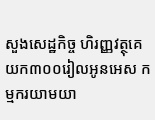សួងសេដ្ឋកិច្ច ហិរញ្ញវត្ថុគេយក៣០០រៀលអូនអេស កម្មករយាមយា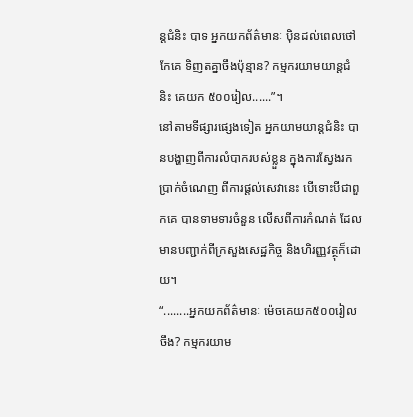ន្តជំនិះ បាទ អ្នកយកព័ត៌មានៈ ប៉ិនដល់ពេលថៅកែគេ ទិញតគ្នាចឹងប៉ុន្មាន? កម្មករយាមយាន្តជំនិះ គេយក ៥០០រៀល......”។
នៅតាមទីផ្សារផ្សេងទៀត អ្នកយាមយាន្តជំនិះ បានបង្ហាញពីការលំបាករបស់ខ្លួន ក្នុងការស្វែងរកប្រាក់ចំណេញ ពីការផ្តល់សេវានេះ បើទោះបីជាពួកគេ បានទាមទារចំនួន លើសពីការកំណត់ ដែលមានបញ្ជាក់ពីក្រសួងសេដ្ឋកិច្ច និងហិរញ្ញវត្ថុក៏ដោយ។
“........អ្នកយកព័ត៌មានៈ ម៉េចគេយក៥០០រៀលចឹង? កម្មករយាម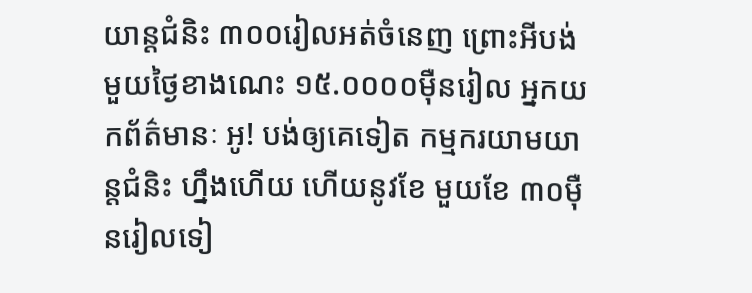យាន្តជំនិះ ៣០០រៀលអត់ចំនេញ ព្រោះអីបង់មួយថ្ងៃខាងណេះ ១៥.០០០០ម៉ឺនរៀល អ្នកយកព័ត៌មានៈ អូ! បង់ឲ្យគេទៀត កម្មករយាមយាន្តជំនិះ ហ្នឹងហើយ ហើយនូវខែ មួយខែ ៣០ម៉ឺនរៀលទៀ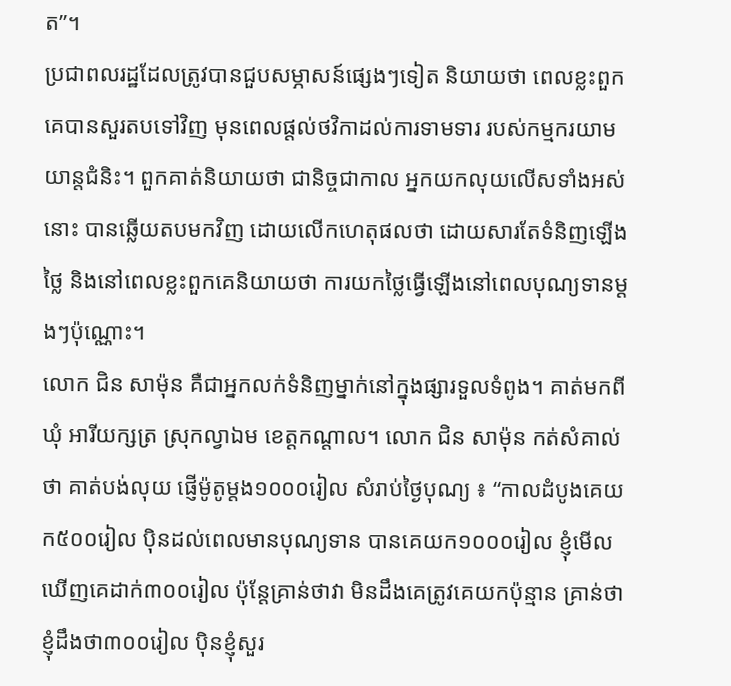ត”។
ប្រជាពលរដ្ឋដែលត្រូវបានជួបសម្ភាសន៍ផ្សេងៗទៀត និយាយថា ពេលខ្លះពួកគេបានសួរតបទៅវិញ មុនពេលផ្តល់ថវិកាដល់ការទាមទារ របស់កម្មករយាមយាន្តជំនិះ។ ពួកគាត់និយាយថា ជានិច្ចជាកាល អ្នកយកលុយលើសទាំងអស់នោះ បានឆ្លើយតបមកវិញ ដោយលើកហេតុផលថា ដោយសារតែទំនិញឡើងថ្លៃ និងនៅពេលខ្លះពួកគេនិយាយថា ការយកថ្លៃធ្វើឡើងនៅពេលបុណ្យទានម្តងៗប៉ុណ្ណោះ។
លោក ជិន សាម៉ុន គឺជាអ្នកលក់ទំនិញម្នាក់នៅក្នុងផ្សារទួលទំពូង។ គាត់មកពីឃុំ អារីយក្សត្រ ស្រុកល្វាឯម ខេត្តកណ្តាល។ លោក ជិន សាម៉ុន កត់សំគាល់ថា គាត់បង់លុយ ផ្ញើម៉ូតូម្តង១០០០រៀល សំរាប់ថ្ងៃបុណ្យ ៖ “កាលដំបូងគេយក៥០០រៀល ប៉ិនដល់ពេលមានបុណ្យទាន បានគេយក១០០០រៀល ខ្ញុំមើលឃើញគេដាក់៣០០រៀល ប៉ុន្តែគ្រាន់ថាវា មិនដឹងគេត្រូវគេយកប៉ុន្មាន គ្រាន់ថាខ្ញុំដឹងថា៣០០រៀល ប៉ិនខ្ញុំសួរ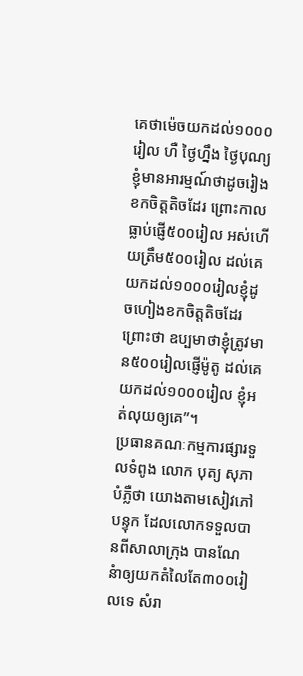គេថាម៉េចយកដល់១០០០រៀល ហឺ ថ្ងៃហ្នឹង ថ្ងៃបុណ្យ ខ្ញុំមានអារម្មណ៍ថាដូចរៀងខកចិត្តតិចដែរ ព្រោះកាលធ្លាប់ផ្ញើ៥០០រៀល អស់ហើយត្រឹម៥០០រៀល ដល់គេយកដល់១០០០រៀលខ្ញុំដូចហៀងខកចិត្តតិចដែរ ព្រោះថា ឧប្បមាថាខ្ញុំត្រូវមាន៥០០រៀលផ្ញើម៉ូតូ ដល់គេយកដល់១០០០រៀល ខ្ញុំអត់លុយឲ្យគេ”។
ប្រធានគណៈកម្មការផ្សារទួលទំពូង លោក បុត្យ សុភា បំភ្លឺថា យោងតាមសៀវភៅបន្ទុក ដែលលោកទទួលបានពីសាលាក្រុង បានណែនំាឲ្យយកតំលៃតែ៣០០រៀលទេ សំរា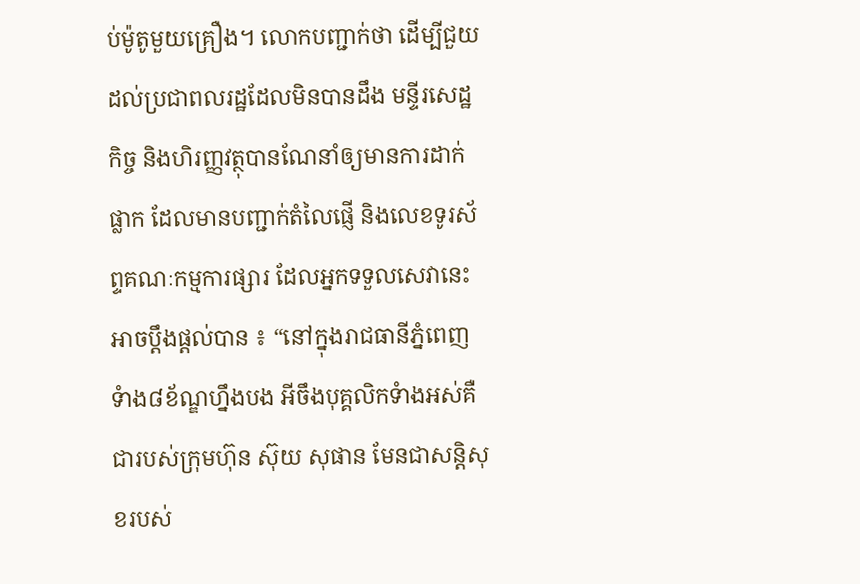ប់ម៉ូតូមួយគ្រឿង។ លោកបញ្ជាក់ថា ដើម្បីជួយដល់ប្រជាពលរដ្ឋដែលមិនបានដឹង មន្ទីរសេដ្ឋកិច្ច និងហិរញ្ញវត្ថុបានណែនាំឲ្យមានការដាក់ផ្លាក ដែលមានបញ្ជាក់តំលៃផ្ញើ និងលេខទូរស័ព្ទគណៈកម្មការផ្សារ ដែលអ្នកទទួលសេវានេះអាចប្តឹងផ្តល់បាន ៖ “នៅក្នុងរាជធានីភ្នំពេញ ទំាង៨ខ័ណ្ឌហ្នឹងបង អីចឹងបុគ្គលិកទំាងអស់គឺជារបស់ក្រុមហ៊ុន ស៊ុយ សុផាន មែនជាសន្តិសុខរបស់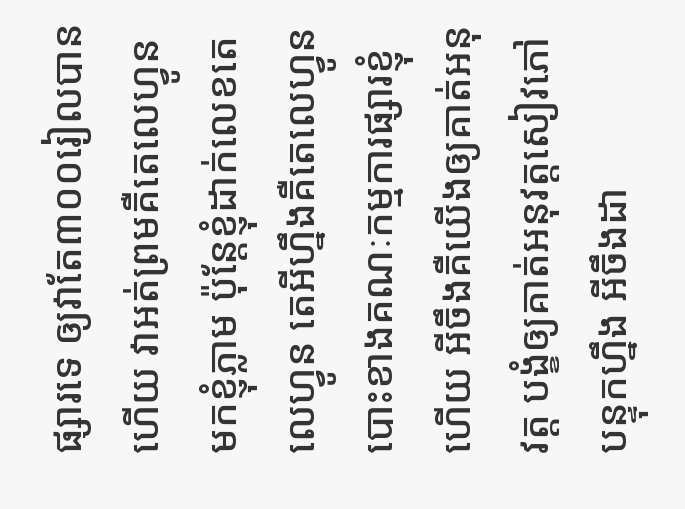ផ្សារទេ ឲ្យវាតែ៣០០រៀលបានហើយ វាអត់ព្រមគឺតេលេហ្វូនមកខ្ញុំភ្លាម ប៉ុន្តែខ្ញុំដាក់លេខតេលេហ្វូន តេអីហ្នឹងគឺតេលេហ្វូនបោះខាងគណៈកម្មការផ្សារខ្ញុំហើយ អីចឹងគឺយើងឲ្យគាត់អនុវត្ត បង្ខំឲ្យគាត់អនុវត្តសៀវភៅបន្ទុកហ្នឹង អីចឹងដា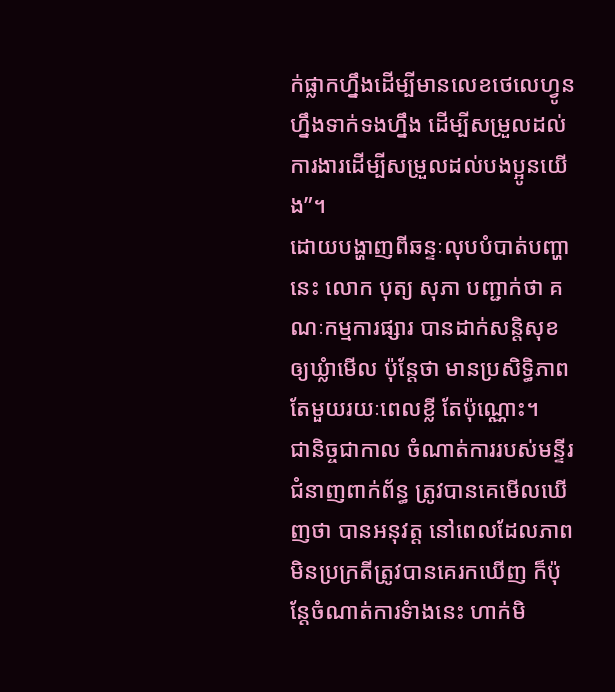ក់ផ្លាកហ្នឹងដើម្បីមានលេខថេលេហ្វូនហ្នឹងទាក់ទងហ្នឹង ដើម្បីសម្រួលដល់ការងារដើម្បីសម្រួលដល់បងប្អូនយើង”។
ដោយបង្ហាញពីឆន្ទៈលុបបំបាត់បញ្ហានេះ លោក បុត្យ សុភា បញ្ជាក់ថា គណៈកម្មការផ្សារ បានដាក់សន្តិសុខឲ្យឃ្លំាមើល ប៉ុន្តែថា មានប្រសិទ្ធិភាពតែមួយរយៈពេលខ្លី តែប៉ុណ្ណោះ។
ជានិច្ចជាកាល ចំណាត់ការរបស់មន្ទីរជំនាញពាក់ព័ន្ធ ត្រូវបានគេមើលឃើញថា បានអនុវត្ត នៅពេលដែលភាពមិនប្រក្រតីត្រូវបានគេរកឃើញ ក៏ប៉ុន្តែចំណាត់ការទំាងនេះ ហាក់មិ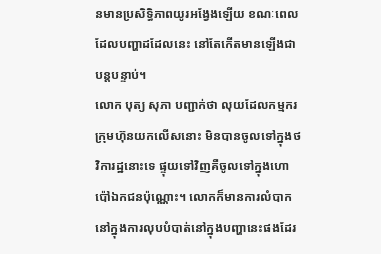នមានប្រសិទ្ធិភាពយូរអង្វែងឡើយ ខណៈពេលដែលបញ្ហាដដែលនេះ នៅតែកើតមានឡើងជាបន្តបន្ទាប់។
លោក បុត្យ សុភា បញ្ជាក់ថា លុយដែលកម្មករក្រុមហ៊ុនយកលើសនោះ មិនបានចូលទៅក្នុងថវិការដ្ឋនោះទេ ផ្ទុយទៅវិញគឺចូលទៅក្នុងហោប៉ៅឯកជនប៉ុណ្ណោះ។ លោកក៏មានការលំបាកនៅក្នុងការលុបបំបាត់នៅក្នុងបញ្ហានេះផងដែរ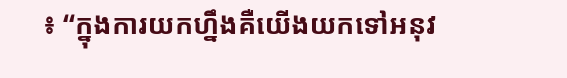៖ “ក្នុងការយកហ្នឹងគឺយើងយកទៅអនុវ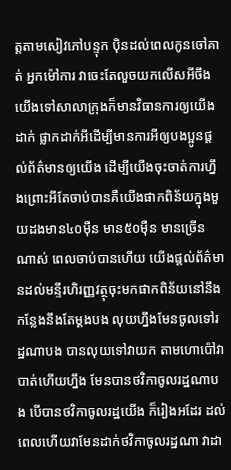ត្តតាមសៀវភៅបន្ទុក ប៉ិនដល់ពេលកូនចៅគាត់ អ្នកម៉ៅការ វាចេះតែលួចយកលើសអីចឹង យើងទៅសាលាក្រុងក៏មានវិធានការឲ្យយើងដាក់ ផ្លាកដាក់អីដើម្បីមានការអីឲ្យបងប្អូនផ្តល់ព័ត៌មានឲ្យយើង ដើម្បីយើងចុះចាត់ការហ្នឹងព្រោះអីតែចាប់បានគឺយើងផាកពិន័យក្នុងមួយដងមាន៤០ម៉ឺន មាន៥០ម៉ឺន មានច្រើនណាស់ ពេលចាប់បានហើយ យើងផ្តល់ព័ត៌មានដល់មន្ទីរហិរញ្ញវត្ថុចុះមកផាកពិន័យនៅនឹងកន្លែងនឹងតែម្តងបង លុយហ្នឹងមែនចូលទៅរដ្ឋណាបង បានលុយទៅវាយក តាមហោប៉ៅវាបាត់ហើយហ្នឹង មែនបានថវិកាចូលរដ្ឋណាបង បើបានថវិកាចូលរដ្ឋយើង ក៏រៀងអដែរ ដល់ពេលហើយវាមែនដាក់ថវិកាចូលរដ្ឋណា វាដា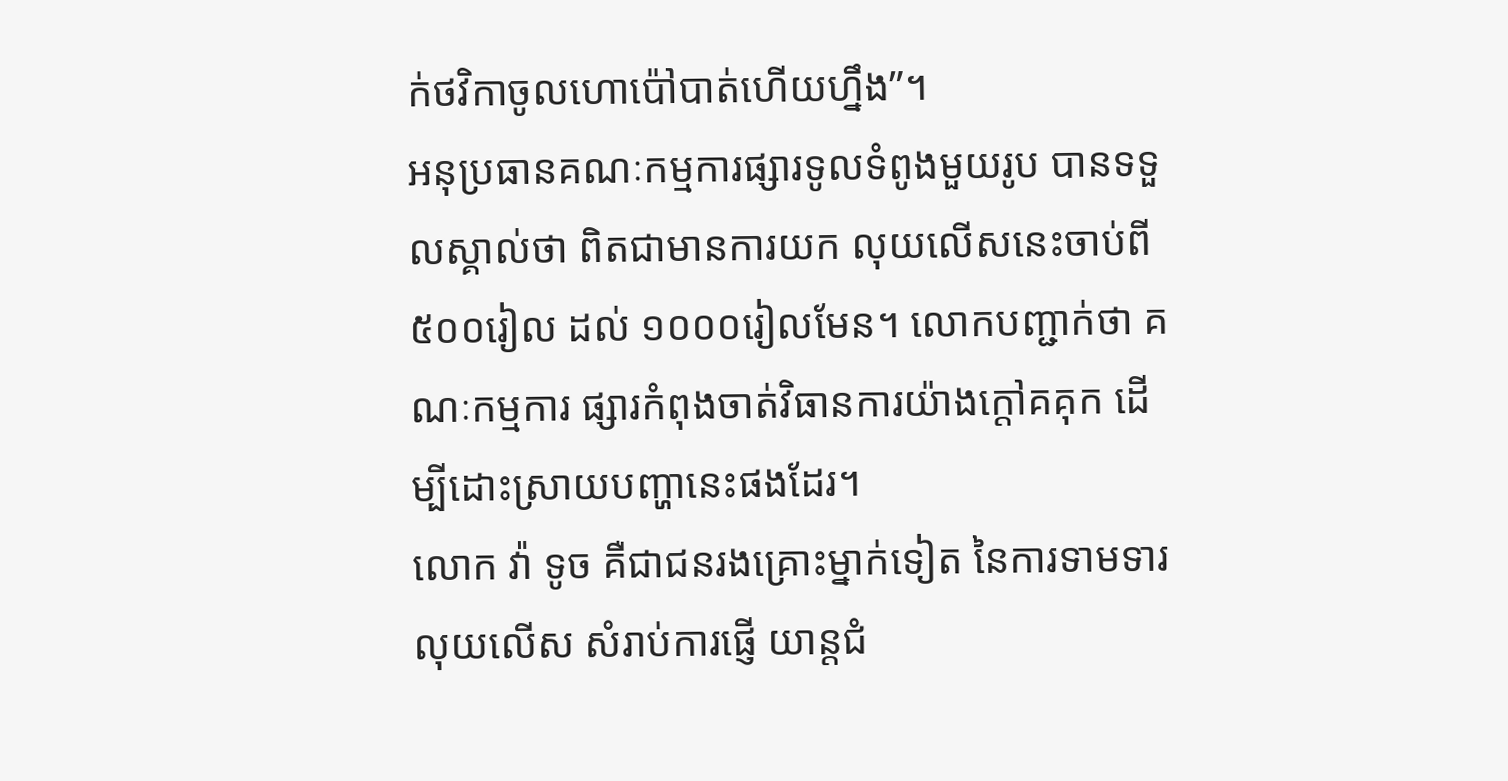ក់ថវិកាចូលហោប៉ៅបាត់ហើយហ្នឹង”។
អនុប្រធានគណៈកម្មការផ្សារទូលទំពូងមួយរូប បានទទួលស្គាល់ថា ពិតជាមានការយក លុយលើសនេះចាប់ពី៥០០រៀល ដល់ ១០០០រៀលមែន។ លោកបញ្ជាក់ថា គណៈកម្មការ ផ្សារកំពុងចាត់វិធានការយ៉ាងក្តៅគគុក ដើម្បីដោះស្រាយបញ្ហានេះផងដែរ។
លោក វ៉ា ទូច គឺជាជនរងគ្រោះម្នាក់ទៀត នៃការទាមទារលុយលើស សំរាប់ការផ្ញើ យាន្តជំ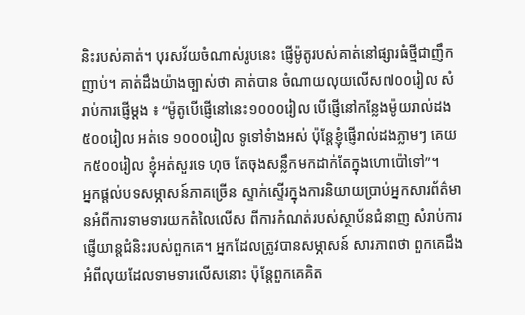និះរបស់គាត់។ បុរសវ័យចំណាស់រូបនេះ ផ្ញើម៉ូតូរបស់គាត់នៅផ្សារធំថ្មីជាញឹកញាប់។ គាត់ដឹងយ៉ាងច្បាស់ថា គាត់បាន ចំណាយលុយលើស៧០០រៀល សំរាប់ការផ្ញើម្តង ៖ “ម៉ូតូបើផ្ញើនៅនេះ១០០០រៀល បើផ្ញើនៅកន្លែងម៉ូយរាល់ដង៥០០រៀល អត់ទេ ១០០០រៀល ទូទៅទំាងអស់ ប៉ុន្តែខ្ញុំផ្ញើរាល់ដងភ្លាមៗ គេយក៥០០រៀល ខ្ញុំអត់សួរទេ ហុច តែចុងសន្លឹកមកដាក់តែក្នុងហោប៉ៅទៅ”។
អ្នកផ្តល់បទសម្ភាសន៍ភាគច្រើន ស្ទាក់ស្ទើរក្នុងការនិយាយប្រាប់អ្នកសារព័ត៌មានអំពីការទាមទារយកតំលៃលើស ពីការកំណត់របស់ស្ថាប័នជំនាញ សំរាប់ការផ្ញើយាន្តជំនិះរបស់ពួកគេ។ អ្នកដែលត្រូវបានសម្ភាសន៍ សារភាពថា ពួកគេដឹងអំពីលុយដែលទាមទារលើសនោះ ប៉ុន្តែពួកគេគិត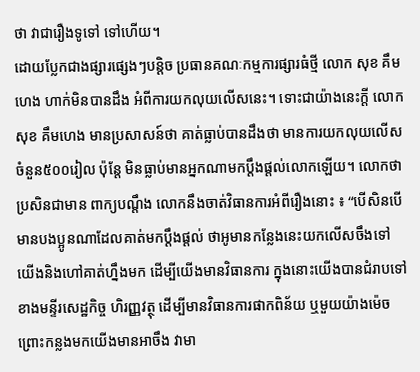ថា វាជារឿងទូទៅ ទៅហើយ។
ដោយប្លែកជាងផ្សារផ្សេងៗបន្តិច ប្រធានគណៈកម្មការផ្សារធំថ្មី លោក សុខ គឹមហេង ហាក់មិនបានដឹង អំពីការយកលុយលើសនេះ។ ទោះជាយ៉ាងនេះក្តី លោក សុខ គឹមហេង មានប្រសាសន៍ថា គាត់ធ្លាប់បានដឹងថា មានការយកលុយលើស ចំនួន៥០០រៀល ប៉ុន្តែ មិនធ្លាប់មានអ្នកណាមកប្តឹងផ្តល់លោកឡើយ។ លោកថា ប្រសិនជាមាន ពាក្យបណ្តឹង លោកនឹងចាត់វិធានការអំពីរឿងនោះ ៖ “បើសិនបើ មានបងប្អូនណាដែលគាត់មកប្តឹងផ្តល់ ថាអូមានកន្លែងនេះយកលើសចឹងទៅ យើងនិងហៅគាត់ហ្នឹងមក ដើម្បីយើងមានវិធានការ ក្នុងនោះយើងបានជំរាបទៅខាងមន្ទីរសេដ្ឋកិច្ច ហិរញ្ញវត្ថុ ដើម្បីមានវិធានការផាកពិន័យ ឬមួយយ៉ាងម៉េច ព្រោះកន្លងមកយើងមានអាចឹង វាមា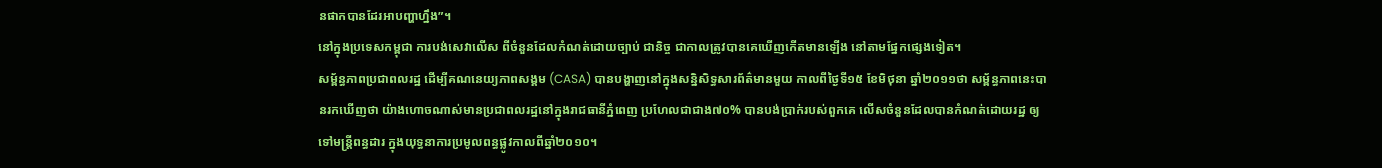នផាកបានដែរអាបញ្ហាហ្នឹង”។
នៅក្នុងប្រទេសកម្ពុជា ការបង់សេវាលើស ពីចំនួនដែលកំណត់ដោយច្បាប់ ជានិច្ច ជាកាលត្រូវបានគេឃើញកើតមានឡើង នៅតាមផ្នែកផ្សេងទៀត។
សម្ព័ន្ធភាពប្រជាពលរដ្ឋ ដើម្បីគណនេយ្យភាពសង្គម (CASA) បានបង្ហាញនៅក្នុងសន្និសិទ្ធសារព័ត៌មានមួយ កាលពីថ្ងៃទី១៥ ខែមិថុនា ឆ្នាំ២០១១ថា សម្ព័ន្ធភាពនេះបានរកឃើញថា យ៉ាងហោចណាស់មានប្រជាពលរដ្ឋនៅក្នុងរាជធានីភ្នំពេញ ប្រហែលជាជាង៧០% បានបង់ប្រាក់របស់ពួកគេ លើសចំនួនដែលបានកំណត់ដោយរដ្ឋ ឲ្យទៅមន្ត្រីពន្ធដារ ក្នុងយុទ្ធនាការប្រមូលពន្ធផ្លូវកាលពីឆ្នាំ២០១០។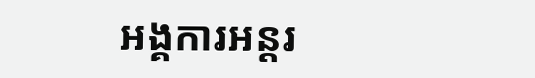អង្គការអន្តរ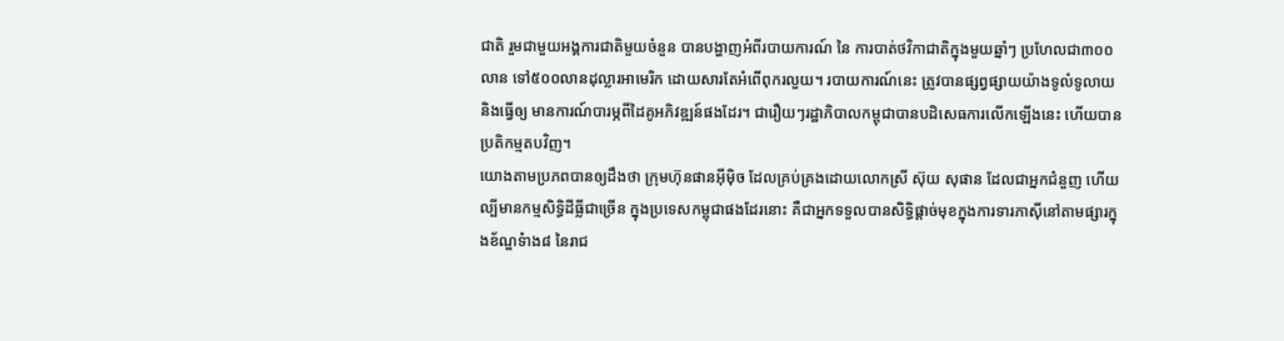ជាតិ រួមជាមួយអង្គការជាតិមួយចំនួន បានបង្ហាញអំពីរបាយការណ៍ នៃ ការបាត់ថវិកាជាតិក្នុងមួយឆ្នាំៗ ប្រហែលជា៣០០លាន ទៅ៥០០លានដុល្លារអាមេរិក ដោយសារតែអំពើពុករលួយ។ របាយការណ៍នេះ ត្រូវបានផ្សព្វផ្សាយយ៉ាងទូលំទូលាយ និងធ្វើឲ្យ មានការណ៍បារម្ភពីដៃគូអភិវឌ្ឍន៍ផងដែរ។ ជារឿយៗរដ្ឋាភិបាលកម្ពុជាបានបដិសេធការលើកឡើងនេះ ហើយបានប្រតិកម្មតបវិញ។
យោងតាមប្រភពបានឲ្យដឹងថា ក្រុមហ៊ុនផានអ៊ីម៉ិច ដែលគ្រប់គ្រងដោយលោកស្រី ស៊ុយ សុផាន ដែលជាអ្នកជំនួញ ហើយល្បីមានកម្មសិទ្ធិដីធ្លីជាច្រើន ក្នុងប្រទេសកម្ពុជាផងដែរនោះ គឺជាអ្នកទទួលបានសិទ្ធិផ្តាច់មុខក្នុងការទារភាស៊ីនៅតាមផ្សារក្នុងខ័ណ្ឌទំាង៨ នៃរាជ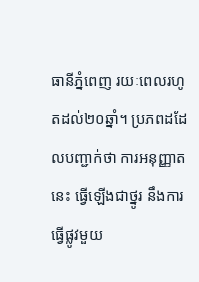ធានីភ្នំពេញ រយៈពេលរហូតដល់២០ឆ្នាំ។ ប្រភពដដែលបញ្ជាក់ថា ការអនុញ្ញាតនេះ ធ្វើឡើងជាថ្នូរ នឹងការធ្វើផ្លូវមួយ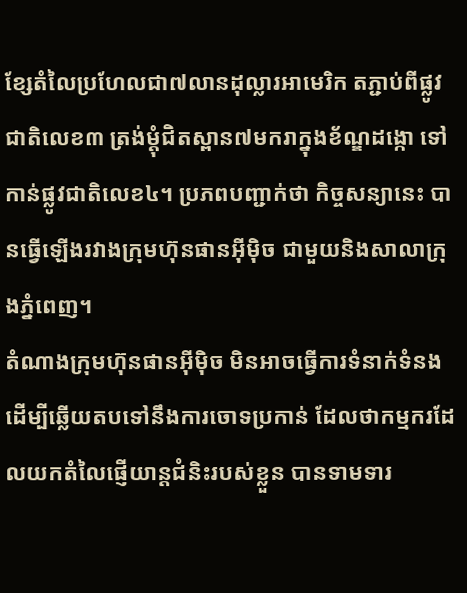ខ្សែតំលៃប្រហែលជា៧លានដុល្លារអាមេរិក តភ្ជាប់ពីផ្លូវជាតិលេខ៣ ត្រង់ម្តុំជិតស្ពាន៧មករាក្នុងខ័ណ្ឌដង្កោ ទៅកាន់ផ្លូវជាតិលេខ៤។ ប្រភពបញ្ជាក់ថា កិច្ចសន្យានេះ បានធ្វើឡើងរវាងក្រុមហ៊ុនផានអ៊ីម៉ិច ជាមួយនិងសាលាក្រុងភ្នំពេញ។
តំណាងក្រុមហ៊ុនផានអ៊ីម៉ិច មិនអាចធ្វើការទំនាក់ទំនង ដើម្បីឆ្លើយតបទៅនឹងការចោទប្រកាន់ ដែលថាកម្មករដែលយកតំលៃផ្ញើយាន្តជំនិះរបស់ខ្លួន បានទាមទារ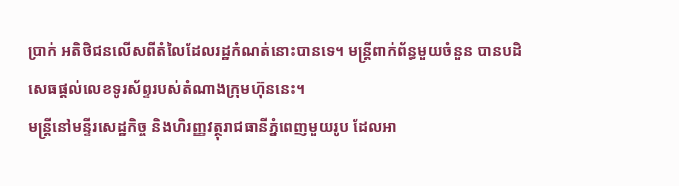ប្រាក់ អតិថិជនលើសពីតំលៃដែលរដ្ឋកំណត់នោះបានទេ។ មន្ត្រីពាក់ព័ន្ធមួយចំនួន បានបដិសេធផ្តល់លេខទូរស័ព្ទរបស់តំណាងក្រុមហ៊ុននេះ។
មន្ត្រីនៅមន្ទីរសេដ្ឋកិច្ច និងហិរញ្ញវត្ថុរាជធានីភ្នំពេញមួយរូប ដែលអា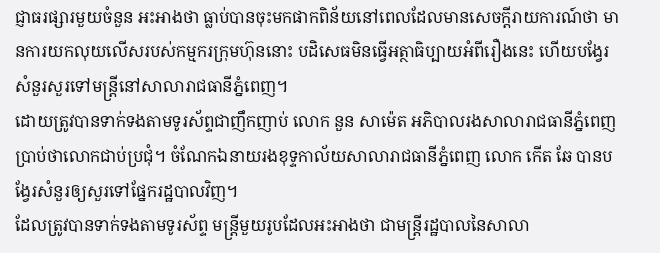ជ្ញាធរផ្សារមួយចំនួន អះអាងថា ធ្លាប់បានចុះមកផាកពិន័យនៅពេលដែលមានសេចក្តីរាយការណ៍ថា មានការយកលុយលើសរបស់កម្មករក្រុមហ៊ុននោះ បដិសេធមិនធ្វើអត្ថាធិប្បាយអំពីរឿងនេះ ហើយបង្វែរសំនួរសួរទៅមន្ត្រីនៅសាលារាជធានីភ្នំពេញ។
ដោយត្រូវបានទាក់ទងតាមទូរស័ព្ទជាញឹកញាប់ លោក នួន សាម៉េត អភិបាលរងសាលារាជធានីភ្នំពេញ ប្រាប់ថាលោកជាប់ប្រជុំ។ ចំណែកឯនាយរងខុទ្ទកាល័យសាលារាជធានីភ្នំពេញ លោក កើត ឆែ បានបង្វែរសំនួរឲ្យសួរទៅផ្នែករដ្ឋបាលវិញ។
ដែលត្រូវបានទាក់ទងតាមទូរស័ព្ទ មន្ត្រីមួយរូបដែលអះអាងថា ជាមន្តី្ររដ្ឋបាលនៃសាលា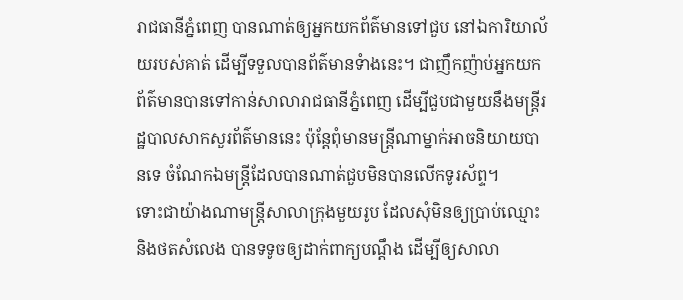រាជធានីភ្នំពេញ បានណាត់ឲ្យអ្នកយកព័ត៌មានទៅជួប នៅឯការិយាល័យរបស់គាត់ ដើម្បីទទួលបានព័ត៌មានទំាងនេះ។ ជាញឹកញ៉ាប់អ្នកយកព័ត៌មានបានទៅកាន់សាលារាជធានីភ្នំពេញ ដើម្បីជួបជាមួយនឹងមន្ត្រីរដ្ឋបាលសាកសួរព័ត៌មាននេះ ប៉ុន្តែពុំមានមន្ត្រីណាម្នាក់អាចនិយាយបានទេ ចំណែកឯមន្ត្រីដែលបានណាត់ជួបមិនបានលើកទូរស័ព្ទ។
ទោះជាយ៉ាងណាមន្ត្រីសាលាក្រុងមួយរូប ដែលសុំមិនឲ្យប្រាប់ឈ្មោះ និងថតសំលេង បានទទូចឲ្យដាក់ពាក្យបណ្តឹង ដើម្បីឲ្យសាលា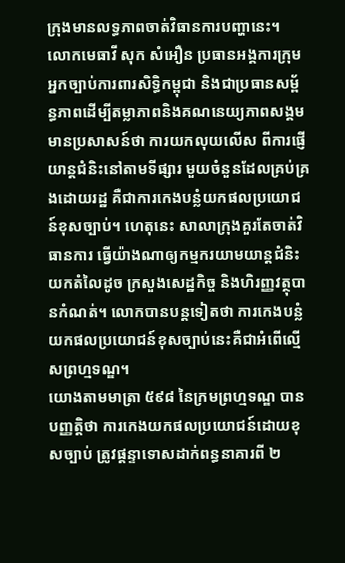ក្រុងមានលទ្ធភាពចាត់វិធានការបញ្ហានេះ។
លោកមេធាវី សុក សំអឿន ប្រធានអង្គការក្រុមអ្នកច្បាប់ការពារសិទ្ធិកម្ពុជា និងជាប្រធានសម្ព័ន្ធភាពដើម្បីតម្លាភាពនិងគណនេយ្យភាពសង្គម មានប្រសាសន៍ថា ការយកលុយលើស ពីការផ្ញើយាន្តជំនិះនៅតាមទីផ្សារ មួយចំនួនដែលគ្រប់គ្រងដោយរដ្ឋ គឺជាការកេងបន្លំយកផលប្រយោជន៍ខុសច្បាប់។ ហេតុនេះ សាលាក្រុងគួរតែចាត់វិធានការ ធ្វើយ៉ាងណាឲ្យកម្មករយាមយាន្តជំនិះយកតំលៃដូច ក្រសួងសេដ្ឋកិច្ច និងហិរញ្ញវត្ថុបានកំណត់។ លោកបានបន្តទៀតថា ការកេងបន្លំយកផលប្រយោជន៍ខុសច្បាប់នេះគឺជាអំពើល្មើសព្រហ្មទណ្ឌ។
យោងតាមមាត្រា ៥៩៨ នៃក្រមព្រហ្មទណ្ឌ បានបញ្ញត្តិថា ការកេងយកផលប្រយោជន៍ដោយខុសច្បាប់ ត្រូវផ្តន្ទាទោសដាក់ពន្ធនាគារពី ២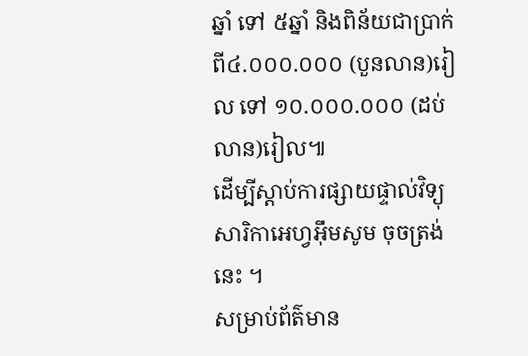ឆ្នាំ ទៅ ៥ឆ្នាំ និងពិន័យជាប្រាក់ពី៤.០០០.០០០ (បួនលាន)រៀល ទៅ ១០.០០០.០០០ (ដប់លាន)រៀល៕
ដើម្បីស្តាប់ការផ្សាយផ្ទាល់វិទ្យុសារិកាអេហ្វអ៊ឹមសូម ចុចត្រង់នេះ ។
សម្រាប់ព័ត៌មាន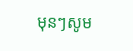មុនៗសូម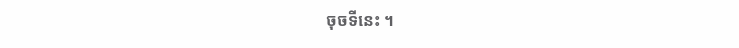ចុចទីនេះ ។